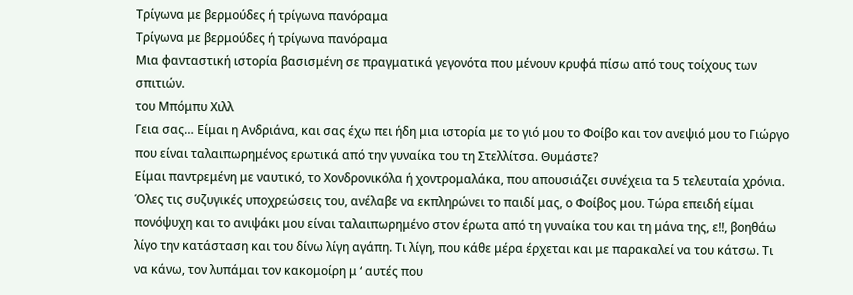Τρίγωνα με βερμούδες ή τρίγωνα πανόραμα
Τρίγωνα με βερμούδες ή τρίγωνα πανόραμα
Μια φανταστική ιστορία βασισμένη σε πραγματικά γεγονότα που μένουν κρυφά πίσω από τους τοίχους των σπιτιών.
του Μπόμπυ Χιλλ
Γεια σας… Είμαι η Ανδριάνα, και σας έχω πει ήδη μια ιστορία με το γιό μου το Φοίβο και τον ανεψιό μου το Γιώργο που είναι ταλαιπωρημένος ερωτικά από την γυναίκα του τη Στελλίτσα. Θυμάστε?
Είμαι παντρεμένη με ναυτικό, το Χονδρονικόλα ή χοντρομαλάκα, που απουσιάζει συνέχεια τα 5 τελευταία χρόνια. Όλες τις συζυγικές υποχρεώσεις του, ανέλαβε να εκπληρώνει το παιδί μας, ο Φοίβος μου. Τώρα επειδή είμαι πονόψυχη και το ανιψάκι μου είναι ταλαιπωρημένο στον έρωτα από τη γυναίκα του και τη μάνα της, ε!!, βοηθάω λίγο την κατάσταση και του δίνω λίγη αγάπη. Τι λίγη, που κάθε μέρα έρχεται και με παρακαλεί να του κάτσω. Τι να κάνω, τον λυπάμαι τον κακομοίρη μ ‘ αυτές που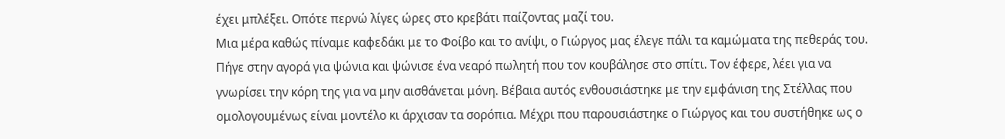έχει μπλέξει. Οπότε περνώ λίγες ώρες στο κρεβάτι παίζοντας μαζί του.
Μια μέρα καθώς πίναμε καφεδάκι με το Φοίβο και το ανίψι, ο Γιώργος μας έλεγε πάλι τα καμώματα της πεθεράς του. Πήγε στην αγορά για ψώνια και ψώνισε ένα νεαρό πωλητή που τον κουβάλησε στο σπίτι. Τον έφερε, λέει για να γνωρίσει την κόρη της για να μην αισθάνεται μόνη. Βέβαια αυτός ενθουσιάστηκε με την εμφάνιση της Στέλλας που ομολογουμένως είναι μοντέλο κι άρχισαν τα σορόπια. Μέχρι που παρουσιάστηκε ο Γιώργος και του συστήθηκε ως ο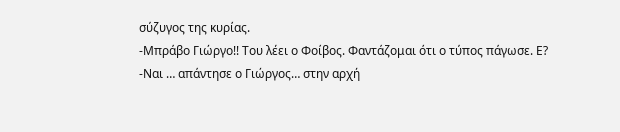σύζυγος της κυρίας.
-Μπράβο Γιώργο!! Του λέει ο Φοίβος. Φαντάζομαι ότι ο τύπος πάγωσε. Ε?
-Ναι … απάντησε ο Γιώργος… στην αρχή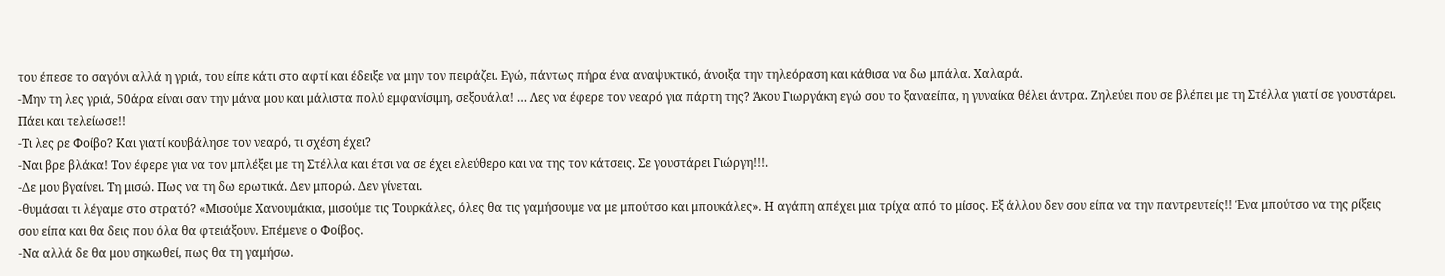του έπεσε το σαγόνι αλλά η γριά, του είπε κάτι στο αφτί και έδειξε να μην τον πειράζει. Εγώ, πάντως πήρα ένα αναψυκτικό, άνοιξα την τηλεόραση και κάθισα να δω μπάλα. Χαλαρά.
-Μην τη λες γριά, 50άρα είναι σαν την μάνα μου και μάλιστα πολύ εμφανίσιμη, σεξουάλα! … Λες να έφερε τον νεαρό για πάρτη της? Άκου Γιωργάκη εγώ σου το ξαναείπα, η γυναίκα θέλει άντρα. Ζηλεύει που σε βλέπει με τη Στέλλα γιατί σε γουστάρει. Πάει και τελείωσε!!
-Τι λες ρε Φοίβο? Και γιατί κουβάλησε τον νεαρό, τι σχέση έχει?
-Ναι βρε βλάκα! Τον έφερε για να τον μπλέξει με τη Στέλλα και έτσι να σε έχει ελεύθερο και να της τον κάτσεις. Σε γουστάρει Γιώργη!!!.
-Δε μου βγαίνει. Τη μισώ. Πως να τη δω ερωτικά. Δεν μπορώ. Δεν γίνεται.
-θυμάσαι τι λέγαμε στο στρατό? «Μισούμε Χανουμάκια, μισούμε τις Τουρκάλες, όλες θα τις γαμήσουμε να με μπούτσο και μπουκάλες». Η αγάπη απέχει μια τρίχα από το μίσος. Εξ άλλου δεν σου είπα να την παντρευτείς!! Ένα μπούτσο να της ρίξεις σου είπα και θα δεις που όλα θα φτειάξουν. Επέμενε ο Φοίβος.
-Να αλλά δε θα μου σηκωθεί, πως θα τη γαμήσω.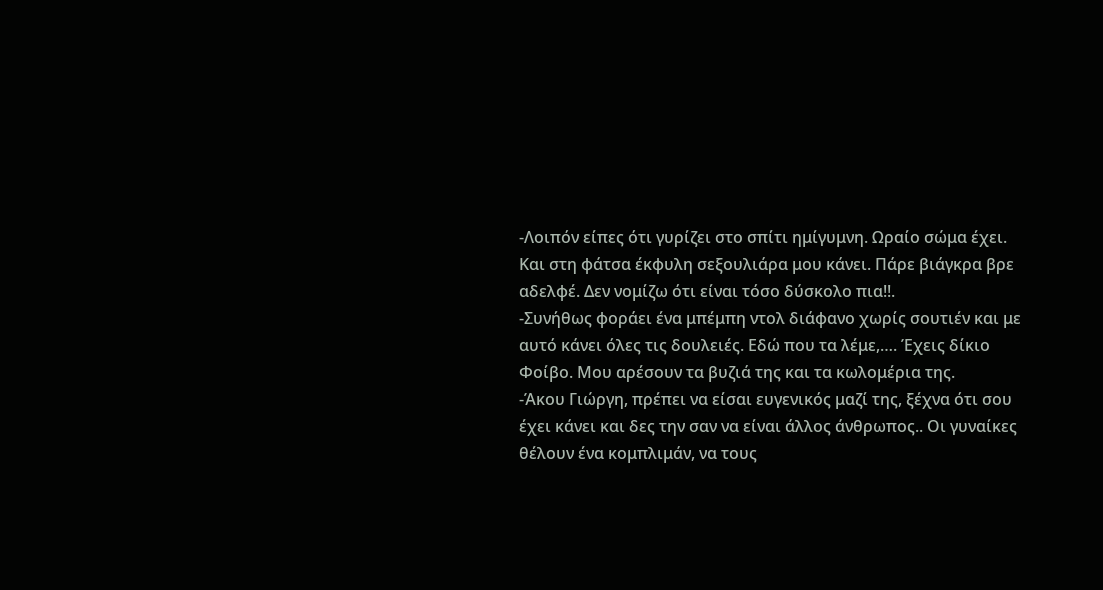-Λοιπόν είπες ότι γυρίζει στο σπίτι ημίγυμνη. Ωραίο σώμα έχει. Και στη φάτσα έκφυλη σεξουλιάρα μου κάνει. Πάρε βιάγκρα βρε αδελφέ. Δεν νομίζω ότι είναι τόσο δύσκολο πια!!.
-Συνήθως φοράει ένα μπέμπη ντολ διάφανο χωρίς σουτιέν και με αυτό κάνει όλες τις δουλειές. Εδώ που τα λέμε,…. Έχεις δίκιο Φοίβο. Μου αρέσουν τα βυζιά της και τα κωλομέρια της.
-Άκου Γιώργη, πρέπει να είσαι ευγενικός μαζί της, ξέχνα ότι σου έχει κάνει και δες την σαν να είναι άλλος άνθρωπος.. Οι γυναίκες θέλουν ένα κομπλιμάν, να τους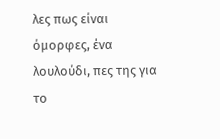λες πως είναι όμορφες, ένα λουλούδι, πες της για το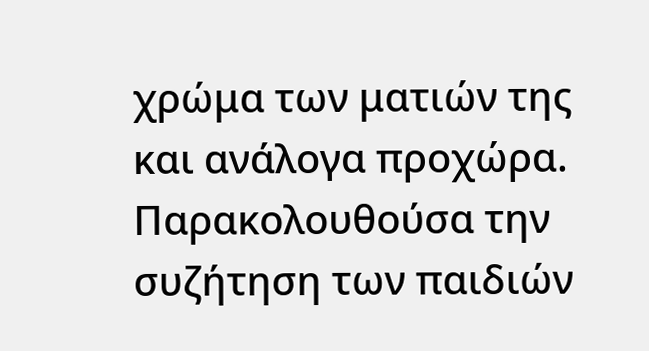χρώμα των ματιών της και ανάλογα προχώρα.
Παρακολουθούσα την συζήτηση των παιδιών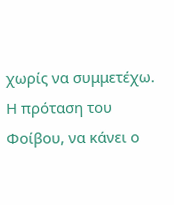χωρίς να συμμετέχω. Η πρόταση του Φοίβου, να κάνει ο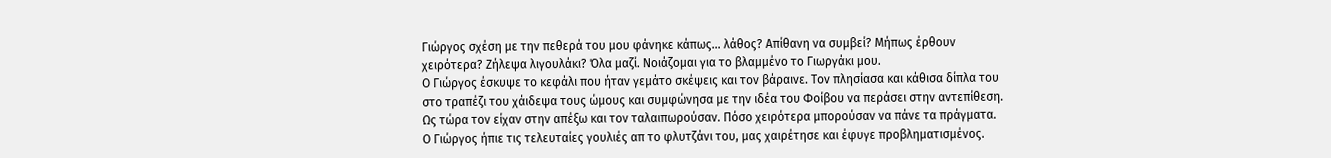Γιώργος σχέση με την πεθερά του μου φάνηκε κάπως… λάθος? Απίθανη να συμβεί? Μήπως έρθουν χειρότερα? Ζήλεψα λιγουλάκι? Όλα μαζί. Νοιάζομαι για το βλαμμένο το Γιωργάκι μου.
Ο Γιώργος έσκυψε το κεφάλι που ήταν γεμάτο σκέψεις και τον βάραινε. Τον πλησίασα και κάθισα δίπλα του στο τραπέζι του χάιδεψα τους ώμους και συμφώνησα με την ιδέα του Φοίβου να περάσει στην αντεπίθεση. Ως τώρα τον είχαν στην απέξω και τον ταλαιπωρούσαν. Πόσο χειρότερα μπορούσαν να πάνε τα πράγματα.
Ο Γιώργος ήπιε τις τελευταίες γουλιές απ το φλυτζάνι του, μας χαιρέτησε και έφυγε προβληματισμένος.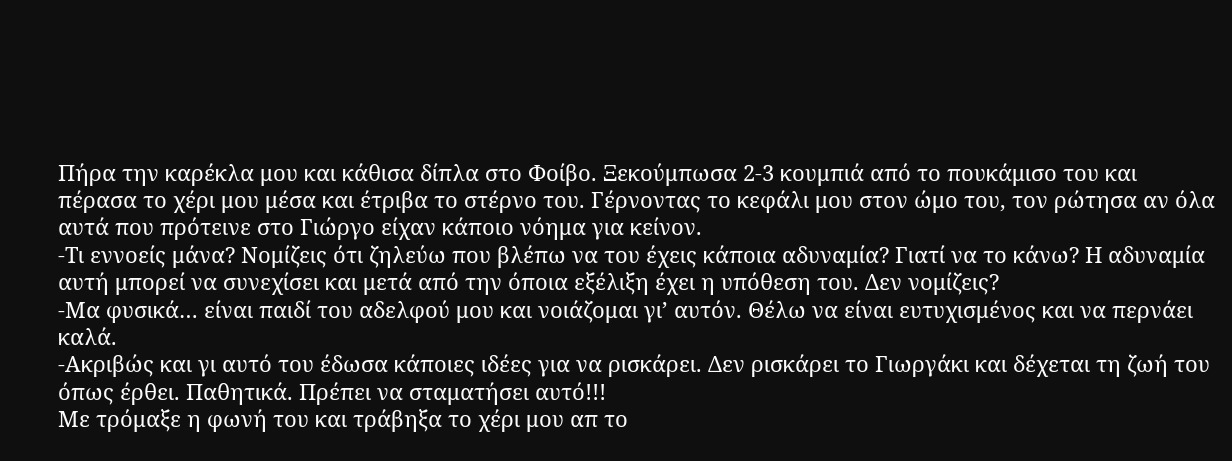Πήρα την καρέκλα μου και κάθισα δίπλα στο Φοίβο. Ξεκούμπωσα 2-3 κουμπιά από το πουκάμισο του και πέρασα το χέρι μου μέσα και έτριβα το στέρνο του. Γέρνοντας το κεφάλι μου στον ώμο του, τον ρώτησα αν όλα αυτά που πρότεινε στο Γιώργο είχαν κάποιο νόημα για κείνον.
-Τι εννοείς μάνα? Νομίζεις ότι ζηλεύω που βλέπω να του έχεις κάποια αδυναμία? Γιατί να το κάνω? Η αδυναμία αυτή μπορεί να συνεχίσει και μετά από την όποια εξέλιξη έχει η υπόθεση του. Δεν νομίζεις?
-Μα φυσικά… είναι παιδί του αδελφού μου και νοιάζομαι γι’ αυτόν. Θέλω να είναι ευτυχισμένος και να περνάει καλά.
-Ακριβώς και γι αυτό του έδωσα κάποιες ιδέες για να ρισκάρει. Δεν ρισκάρει το Γιωργάκι και δέχεται τη ζωή του όπως έρθει. Παθητικά. Πρέπει να σταματήσει αυτό!!!
Με τρόμαξε η φωνή του και τράβηξα το χέρι μου απ το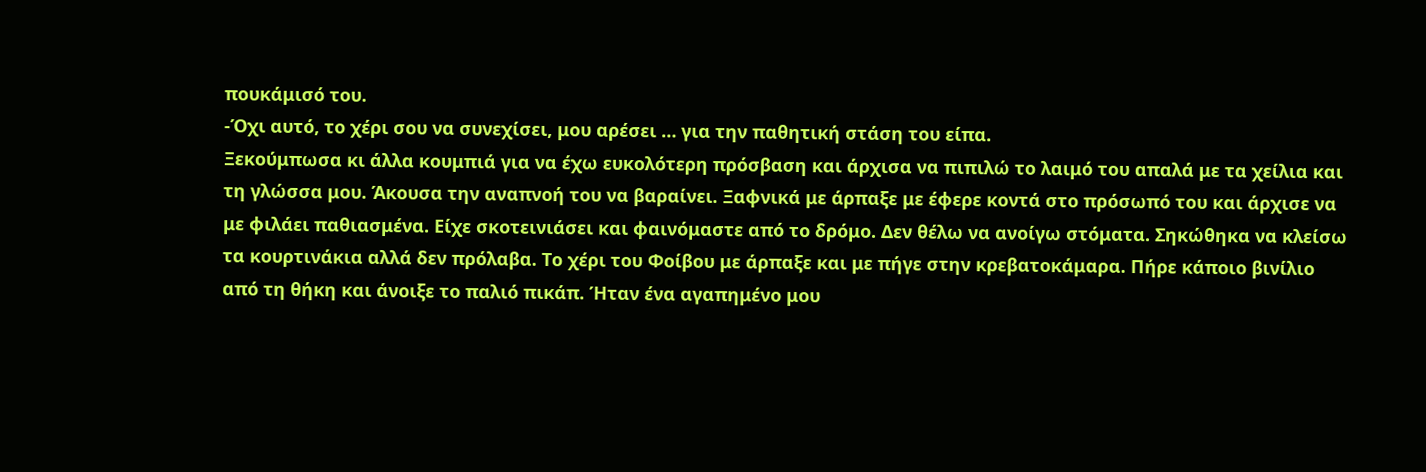πουκάμισό του.
-Όχι αυτό, το χέρι σου να συνεχίσει, μου αρέσει … για την παθητική στάση του είπα.
Ξεκούμπωσα κι άλλα κουμπιά για να έχω ευκολότερη πρόσβαση και άρχισα να πιπιλώ το λαιμό του απαλά με τα χείλια και τη γλώσσα μου. Άκουσα την αναπνοή του να βαραίνει. Ξαφνικά με άρπαξε με έφερε κοντά στο πρόσωπό του και άρχισε να με φιλάει παθιασμένα. Είχε σκοτεινιάσει και φαινόμαστε από το δρόμο. Δεν θέλω να ανοίγω στόματα. Σηκώθηκα να κλείσω τα κουρτινάκια αλλά δεν πρόλαβα. Το χέρι του Φοίβου με άρπαξε και με πήγε στην κρεβατοκάμαρα. Πήρε κάποιο βινίλιο από τη θήκη και άνοιξε το παλιό πικάπ. Ήταν ένα αγαπημένο μου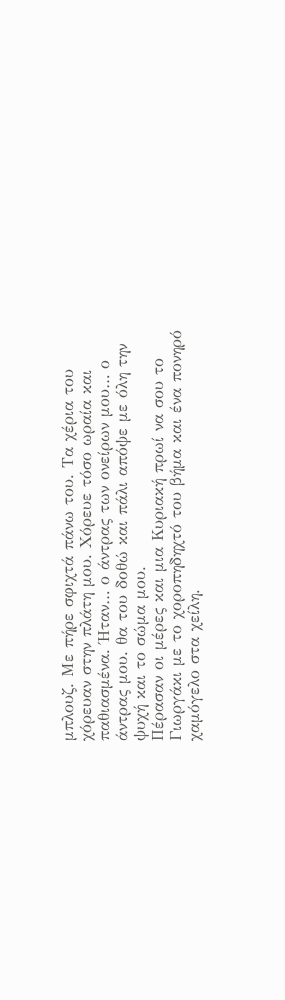μπλουζ. Με πήρε σφιχτά πάνω του. Τα χέρια του χόρευαν στην πλάτη μου. Χόρευε τόσο ωραία και παθιασμένα. Ήταν… ο άντρας των ονείρων μου… ο άντρας μου. θα του δοθώ και πάλι απόψε με όλη την ψυχή και το σώμα μου.
Πέρασαν οι μέρες και μια Κυριακή πρωί να σου το Γιωργάκι με το χοροπηδηχτό του βήμα και ένα πονηρό χαμόγελο στα χείλη.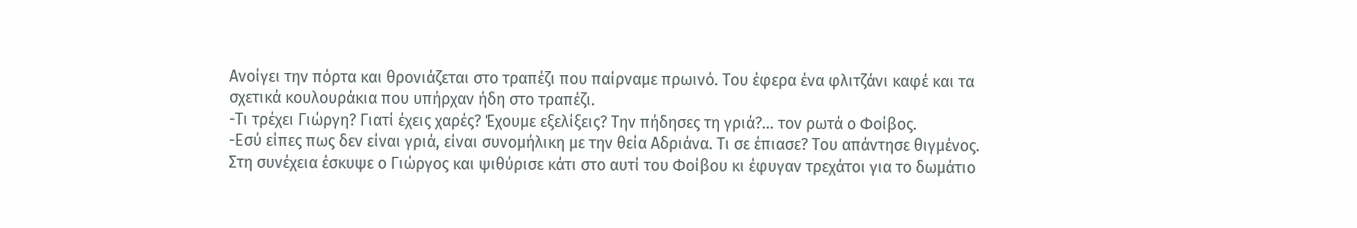Ανοίγει την πόρτα και θρονιάζεται στο τραπέζι που παίρναμε πρωινό. Του έφερα ένα φλιτζάνι καφέ και τα σχετικά κουλουράκια που υπήρχαν ήδη στο τραπέζι.
-Τι τρέχει Γιώργη? Γιατί έχεις χαρές? Έχουμε εξελίξεις? Την πήδησες τη γριά?… τον ρωτά ο Φοίβος.
-Εσύ είπες πως δεν είναι γριά, είναι συνομήλικη με την θεία Αδριάνα. Τι σε έπιασε? Του απάντησε θιγμένος.
Στη συνέχεια έσκυψε ο Γιώργος και ψιθύρισε κάτι στο αυτί του Φοίβου κι έφυγαν τρεχάτοι για το δωμάτιο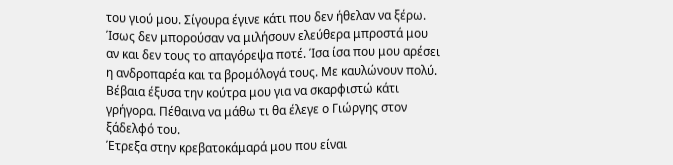του γιού μου. Σίγουρα έγινε κάτι που δεν ήθελαν να ξέρω. Ίσως δεν μπορούσαν να μιλήσουν ελεύθερα μπροστά μου αν και δεν τους το απαγόρεψα ποτέ. Ίσα ίσα που μου αρέσει η ανδροπαρέα και τα βρομόλογά τους. Με καυλώνουν πολύ. Βέβαια έξυσα την κούτρα μου για να σκαρφιστώ κάτι γρήγορα. Πέθαινα να μάθω τι θα έλεγε ο Γιώργης στον ξάδελφό του.
Έτρεξα στην κρεβατοκάμαρά μου που είναι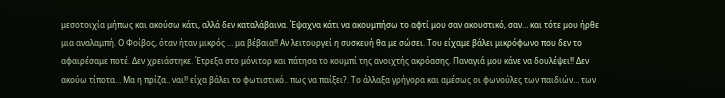μεσοτοιχία μήπως και ακούσω κάτι, αλλά δεν καταλάβαινα. Έψαχνα κάτι να ακουμπήσω το αφτί μου σαν ακουστικό, σαν… και τότε μου ήρθε μια αναλαμπή. Ο Φοίβος, όταν ήταν μικρός … μα βέβαια!! Αν λειτουργεί η συσκευή θα με σώσει. Του είχαμε βάλει μικρόφωνο που δεν το αφαιρέσαμε ποτέ. Δεν χρειάστηκε. Έτρεξα στο μόνιτορ και πάτησα το κουμπί της ανοιχτής ακρόασης. Παναγιά μου κάνε να δουλέψει!! Δεν ακούω τίποτα… Μα η πρίζα.. ναι!! είχα βάλει το φωτιστικό.. πως να παίξει?. Το άλλαξα γρήγορα και αμέσως οι φωνούλες των παιδιών… των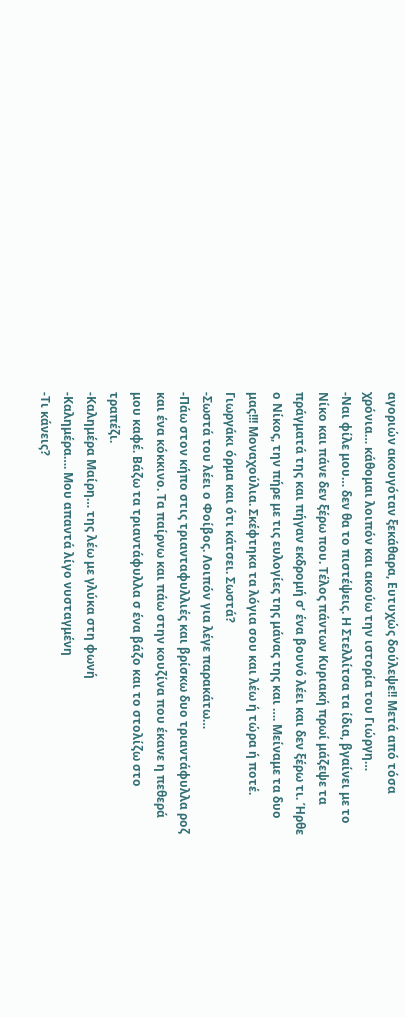αγοριών ακουγόταν ξεκάθαρα, Ευτυχώς δούλεψε!! Μετά από τόσα χρόνια… κάθομαι λοιπόν και ακούω την ιστορία του Γιώργη…
-Ναι φίλε μου… δεν θα το πιστέψεις. Η Στελλίτσα τα ίδια, βγαίνει με το Νίκο και πάνε δεν ξέρω που. Τέλος πάντων Κυριακή πρωί μάζεψε τα πράγματά της και πήγαν εκδρομή σ’ ένα βουνό λέει και δεν ξέρω τι. Ήρθε ο Νίκος, την πήρε με τις ευλογίες της μάνας της και …. Μείναμε τα δυο μας!!! Μοναχούλια. Σκέφτηκα τα λόγια σου και λέω ή τώρα ή ποτέ. Γιωργάκι όρμα και ότι κάτσει. Σωστά?
-Σωστά του λέει ο Φοίβος. Λοιπόν για λέγε παρακάτω…
-Πάω στον κήπο στις τριανταφυλλιές και βρίσκω δυο τριαντάφυλλα ροζ και ένα κόκκινο. Τα παίρνω και πάω στην κουζίνα που έκανε η πεθερά μου καφέ. Βάζω τα τριαντάφυλλα σ ένα βάζο και το στολίζω στο τραπέζι.
-Καλημέρα Μαίρη… της λέω με γλύκα στη φωνή
-Καλημέρα…. Μου απαντά λίγο νυσταγμένη
-Τι κάνεις?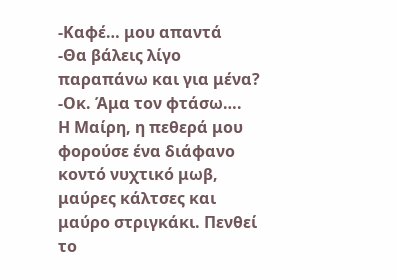-Καφέ… μου απαντά
-Θα βάλεις λίγο παραπάνω και για μένα?
-Οκ. Άμα τον φτάσω….
Η Μαίρη, η πεθερά μου φορούσε ένα διάφανο κοντό νυχτικό μωβ, μαύρες κάλτσες και μαύρο στριγκάκι. Πενθεί το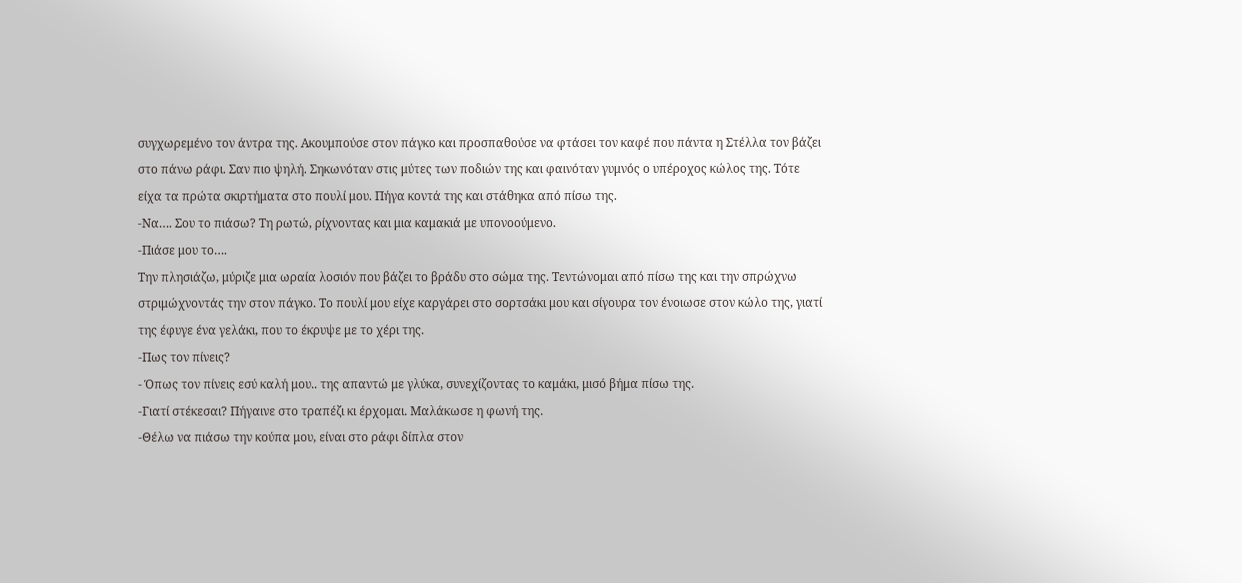συγχωρεμένο τον άντρα της. Ακουμπούσε στον πάγκο και προσπαθούσε να φτάσει τον καφέ που πάντα η Στέλλα τον βάζει στο πάνω ράφι. Σαν πιο ψηλή. Σηκωνόταν στις μύτες των ποδιών της και φαινόταν γυμνός ο υπέροχος κώλος της. Τότε είχα τα πρώτα σκιρτήματα στο πουλί μου. Πήγα κοντά της και στάθηκα από πίσω της.
-Να…. Σου το πιάσω? Τη ρωτώ, ρίχνοντας και μια καμακιά με υπονοούμενο.
-Πιάσε μου το….
Την πλησιάζω, μύριζε μια ωραία λοσιόν που βάζει το βράδυ στο σώμα της. Τεντώνομαι από πίσω της και την σπρώχνω στριμώχνοντάς την στον πάγκο. Το πουλί μου είχε καργάρει στο σορτσάκι μου και σίγουρα τον ένοιωσε στον κώλο της, γιατί της έφυγε ένα γελάκι, που το έκρυψε με το χέρι της.
-Πως τον πίνεις?
- Όπως τον πίνεις εσύ καλή μου.. της απαντώ με γλύκα, συνεχίζοντας το καμάκι, μισό βήμα πίσω της.
-Γιατί στέκεσαι? Πήγαινε στο τραπέζι κι έρχομαι. Μαλάκωσε η φωνή της.
-Θέλω να πιάσω την κούπα μου, είναι στο ράφι δίπλα στον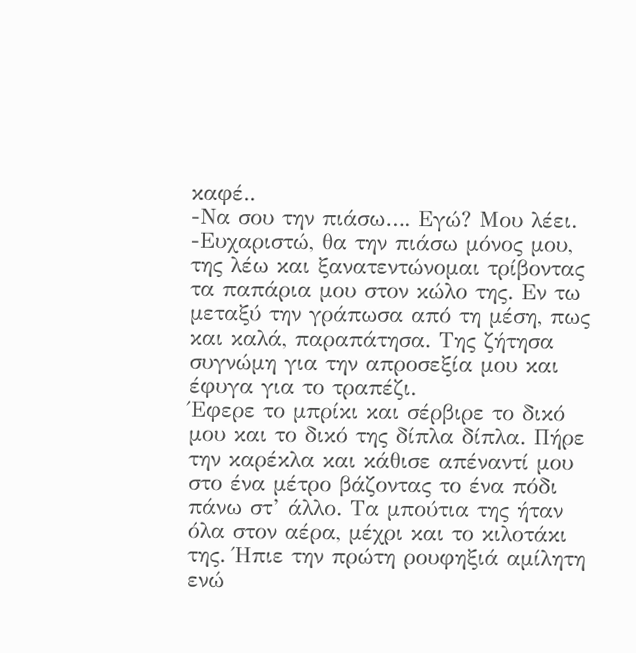καφέ..
-Να σου την πιάσω…. Εγώ? Μου λέει.
-Ευχαριστώ, θα την πιάσω μόνος μου, της λέω και ξανατεντώνομαι τρίβοντας τα παπάρια μου στον κώλο της. Εν τω μεταξύ την γράπωσα από τη μέση, πως και καλά, παραπάτησα. Της ζήτησα συγνώμη για την απροσεξία μου και έφυγα για το τραπέζι.
Έφερε το μπρίκι και σέρβιρε το δικό μου και το δικό της δίπλα δίπλα. Πήρε την καρέκλα και κάθισε απέναντί μου στο ένα μέτρο βάζοντας το ένα πόδι πάνω στ’ άλλο. Τα μπούτια της ήταν όλα στον αέρα, μέχρι και το κιλοτάκι της. Ήπιε την πρώτη ρουφηξιά αμίλητη ενώ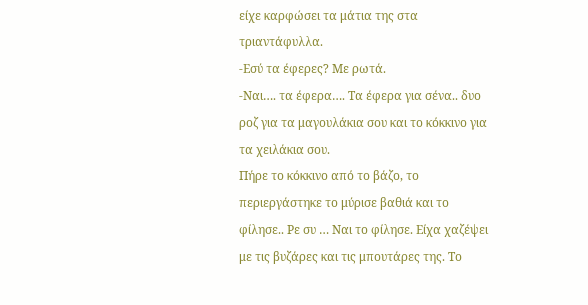είχε καρφώσει τα μάτια της στα τριαντάφυλλα.
-Εσύ τα έφερες? Με ρωτά.
-Ναι…. τα έφερα…. Τα έφερα για σένα.. δυο ροζ για τα μαγουλάκια σου και το κόκκινο για τα χειλάκια σου.
Πήρε το κόκκινο από το βάζο, το περιεργάστηκε το μύρισε βαθιά και το φίλησε.. Ρε συ … Ναι το φίλησε. Είχα χαζέψει με τις βυζάρες και τις μπουτάρες της. Το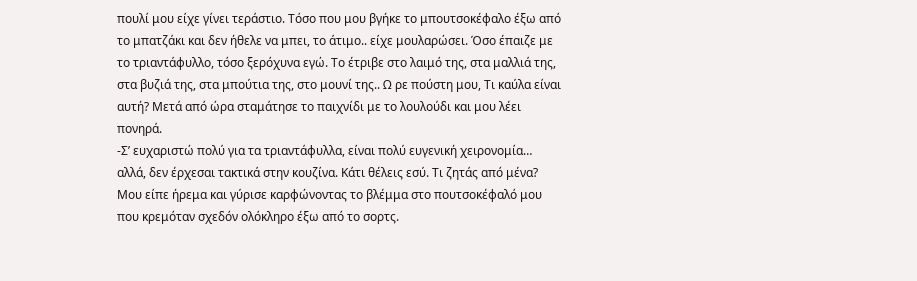πουλί μου είχε γίνει τεράστιο. Τόσο που μου βγήκε το μπουτσοκέφαλο έξω από το μπατζάκι και δεν ήθελε να μπει, το άτιμο.. είχε μουλαρώσει. Όσο έπαιζε με το τριαντάφυλλο, τόσο ξερόχυνα εγώ. Το έτριβε στο λαιμό της, στα μαλλιά της, στα βυζιά της, στα μπούτια της, στο μουνί της.. Ω ρε πούστη μου, Τι καύλα είναι αυτή? Μετά από ώρα σταμάτησε το παιχνίδι με το λουλούδι και μου λέει πονηρά.
-Σ’ ευχαριστώ πολύ για τα τριαντάφυλλα, είναι πολύ ευγενική χειρονομία… αλλά, δεν έρχεσαι τακτικά στην κουζίνα. Κάτι θέλεις εσύ. Τι ζητάς από μένα? Μου είπε ήρεμα και γύρισε καρφώνοντας το βλέμμα στο πουτσοκέφαλό μου που κρεμόταν σχεδόν ολόκληρο έξω από το σορτς.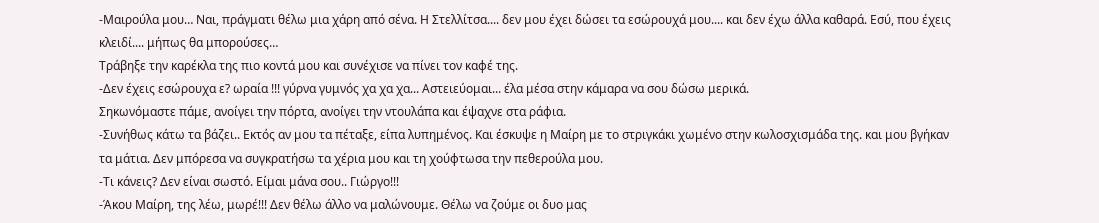-Μαιρούλα μου… Ναι, πράγματι θέλω μια χάρη από σένα. Η Στελλίτσα.... δεν μου έχει δώσει τα εσώρουχά μου.... και δεν έχω άλλα καθαρά. Εσύ, που έχεις κλειδί.... μήπως θα μπορούσες…
Τράβηξε την καρέκλα της πιο κοντά μου και συνέχισε να πίνει τον καφέ της.
-Δεν έχεις εσώρουχα ε? ωραία !!! γύρνα γυμνός χα χα χα... Αστειεύομαι... έλα μέσα στην κάμαρα να σου δώσω μερικά.
Σηκωνόμαστε πάμε, ανοίγει την πόρτα, ανοίγει την ντουλάπα και έψαχνε στα ράφια.
-Συνήθως κάτω τα βάζει.. Εκτός αν μου τα πέταξε, είπα λυπημένος. Και έσκυψε η Μαίρη με το στριγκάκι χωμένο στην κωλοσχισμάδα της. και μου βγήκαν τα μάτια. Δεν μπόρεσα να συγκρατήσω τα χέρια μου και τη χούφτωσα την πεθερούλα μου.
-Τι κάνεις? Δεν είναι σωστό. Είμαι μάνα σου.. Γιώργο!!!
-Άκου Μαίρη, της λέω, μωρέ!!! Δεν θέλω άλλο να μαλώνουμε. Θέλω να ζούμε οι δυο μας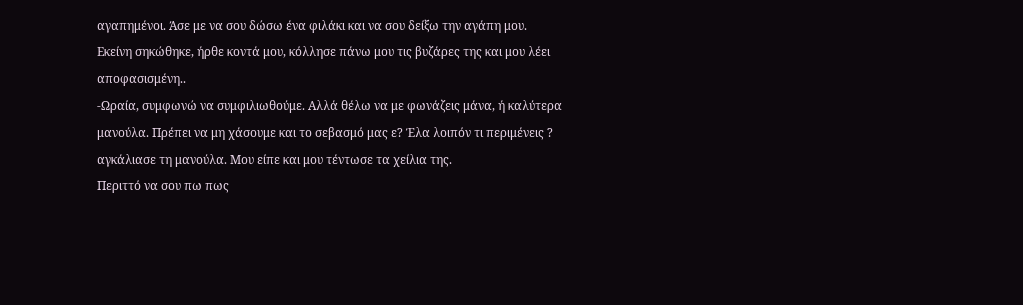αγαπημένοι. Άσε με να σου δώσω ένα φιλάκι και να σου δείξω την αγάπη μου.
Εκείνη σηκώθηκε, ήρθε κοντά μου, κόλλησε πάνω μου τις βυζάρες της και μου λέει αποφασισμένη..
-Ωραία, συμφωνώ να συμφιλιωθούμε. Αλλά θέλω να με φωνάζεις μάνα, ή καλύτερα μανούλα. Πρέπει να μη χάσουμε και το σεβασμό μας ε? Έλα λοιπόν τι περιμένεις ? αγκάλιασε τη μανούλα. Μου είπε και μου τέντωσε τα χείλια της.
Περιττό να σου πω πως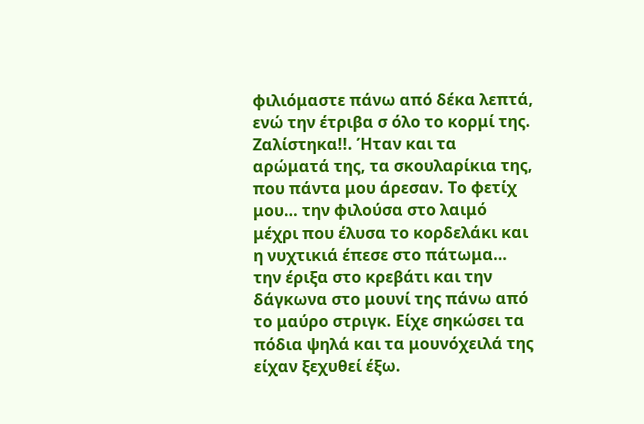φιλιόμαστε πάνω από δέκα λεπτά, ενώ την έτριβα σ όλο το κορμί της. Ζαλίστηκα!!. Ήταν και τα αρώματά της, τα σκουλαρίκια της, που πάντα μου άρεσαν. Το φετίχ μου… την φιλούσα στο λαιμό μέχρι που έλυσα το κορδελάκι και η νυχτικιά έπεσε στο πάτωμα… την έριξα στο κρεβάτι και την δάγκωνα στο μουνί της πάνω από το μαύρο στριγκ. Είχε σηκώσει τα πόδια ψηλά και τα μουνόχειλά της είχαν ξεχυθεί έξω.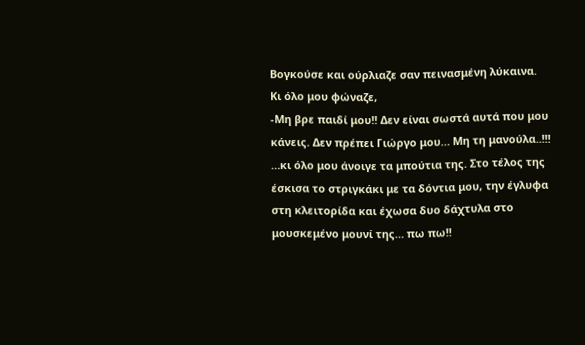Βογκούσε και ούρλιαζε σαν πεινασμένη λύκαινα. Κι όλο μου φώναζε,
-Μη βρε παιδί μου!! Δεν είναι σωστά αυτά που μου κάνεις. Δεν πρέπει Γιώργο μου… Μη τη μανούλα..!!!
…κι όλο μου άνοιγε τα μπούτια της. Στο τέλος της έσκισα το στριγκάκι με τα δόντια μου, την έγλυφα στη κλειτορίδα και έχωσα δυο δάχτυλα στο μουσκεμένο μουνί της… πω πω!!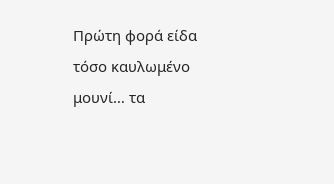Πρώτη φορά είδα τόσο καυλωμένο μουνί… τα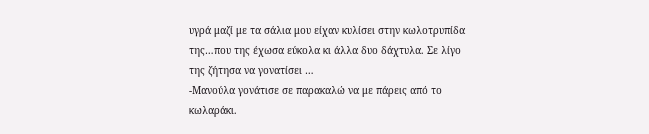υγρά μαζί με τα σάλια μου είχαν κυλίσει στην κωλοτρυπίδα της…που της έχωσα εύκολα κι άλλα δυο δάχτυλα. Σε λίγο της ζήτησα να γονατίσει …
-Μανούλα γονάτισε σε παρακαλώ να με πάρεις από το κωλαράκι.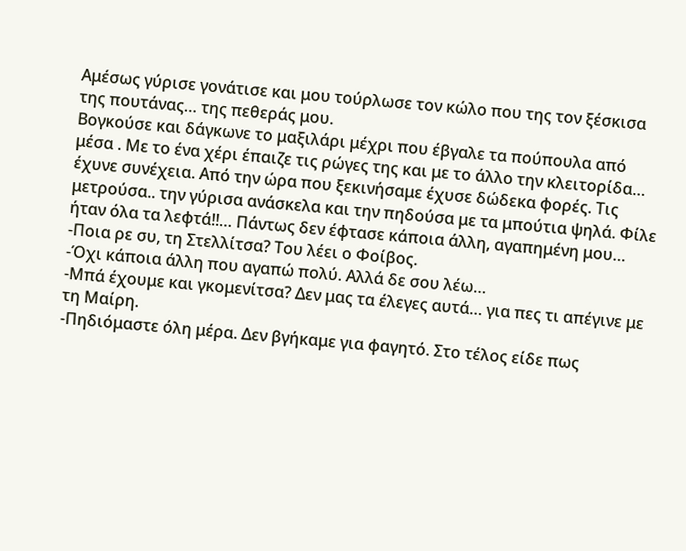Αμέσως γύρισε γονάτισε και μου τούρλωσε τον κώλο που της τον ξέσκισα της πουτάνας… της πεθεράς μου.
Βογκούσε και δάγκωνε το μαξιλάρι μέχρι που έβγαλε τα πούπουλα από μέσα . Με το ένα χέρι έπαιζε τις ρώγες της και με το άλλο την κλειτορίδα… έχυνε συνέχεια. Από την ώρα που ξεκινήσαμε έχυσε δώδεκα φορές. Τις μετρούσα.. την γύρισα ανάσκελα και την πηδούσα με τα μπούτια ψηλά. Φίλε ήταν όλα τα λεφτά!!… Πάντως δεν έφτασε κάποια άλλη, αγαπημένη μου…
-Ποια ρε συ, τη Στελλίτσα? Του λέει ο Φοίβος.
-Όχι κάποια άλλη που αγαπώ πολύ. Αλλά δε σου λέω…
-Μπά έχουμε και γκομενίτσα? Δεν μας τα έλεγες αυτά… για πες τι απέγινε με τη Μαίρη.
-Πηδιόμαστε όλη μέρα. Δεν βγήκαμε για φαγητό. Στο τέλος είδε πως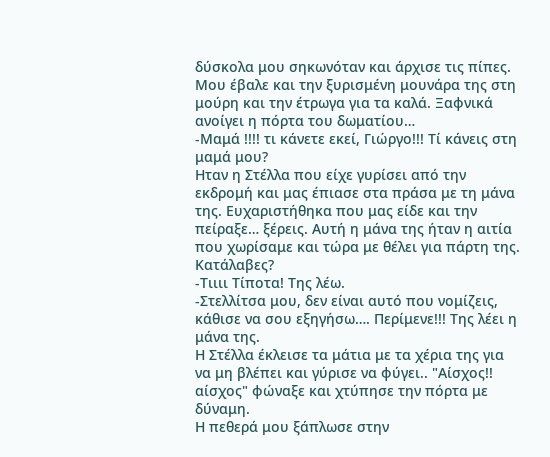δύσκολα μου σηκωνόταν και άρχισε τις πίπες. Μου έβαλε και την ξυρισμένη μουνάρα της στη μούρη και την έτρωγα για τα καλά. Ξαφνικά ανοίγει η πόρτα του δωματίου…
-Μαμά !!!! τι κάνετε εκεί, Γιώργο!!! Τί κάνεις στη μαμά μου?
Ηταν η Στέλλα που είχε γυρίσει από την εκδρομή και μας έπιασε στα πράσα με τη μάνα της. Ευχαριστήθηκα που μας είδε και την πείραξε… ξέρεις. Αυτή η μάνα της ήταν η αιτία που χωρίσαμε και τώρα με θέλει για πάρτη της. Κατάλαβες?
-Τιιιι Τίποτα! Της λέω.
-Στελλίτσα μου, δεν είναι αυτό που νομίζεις, κάθισε να σου εξηγήσω…. Περίμενε!!! Της λέει η μάνα της.
Η Στέλλα έκλεισε τα μάτια με τα χέρια της για να μη βλέπει και γύρισε να φύγει.. "Αίσχος!! αίσχος" φώναξε και χτύπησε την πόρτα με δύναμη.
Η πεθερά μου ξάπλωσε στην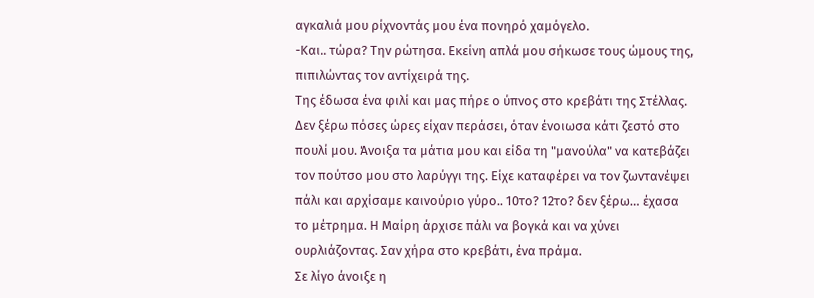αγκαλιά μου ρίχνοντάς μου ένα πονηρό χαμόγελο.
-Και.. τώρα? Την ρώτησα. Εκείνη απλά μου σήκωσε τους ώμους της, πιπιλώντας τον αντίχειρά της.
Της έδωσα ένα φιλί και μας πήρε ο ύπνος στο κρεβάτι της Στέλλας.
Δεν ξέρω πόσες ώρες είχαν περάσει, όταν ένοιωσα κάτι ζεστό στο πουλί μου. Άνοιξα τα μάτια μου και είδα τη "μανούλα" να κατεβάζει τον πούτσο μου στο λαρύγγι της. Είχε καταφέρει να τον ζωντανέψει πάλι και αρχίσαμε καινούριο γύρο.. 10το? 12το? δεν ξέρω… έχασα το μέτρημα. Η Μαίρη άρχισε πάλι να βογκά και να χύνει ουρλιάζοντας. Σαν χήρα στο κρεβάτι, ένα πράμα.
Σε λίγο άνοιξε η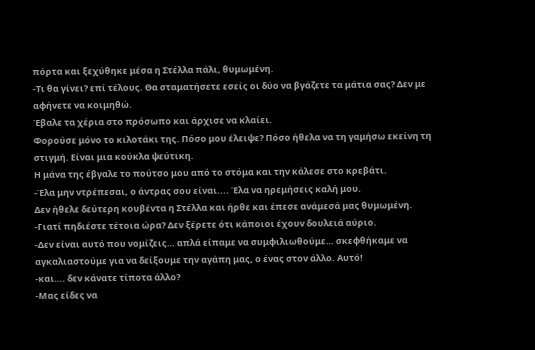πόρτα και ξεχύθηκε μέσα η Στέλλα πάλι, θυμωμένη.
-Τι θα γίνει? επί τέλους. Θα σταματήσετε εσείς οι δύο να βγάζετε τα μάτια σας? Δεν με αφήνετε να κοιμηθώ.
Έβαλε τα χέρια στο πρόσωπο και άρχισε να κλαίει.
Φορούσε μόνο το κιλοτάκι της. Πόσο μου έλειψε? Πόσο ήθελα να τη γαμήσω εκείνη τη στιγμή. Είναι μια κούκλα ψεύτικη.
Η μάνα της έβγαλε το πούτσο μου από το στόμα και την κάλεσε στο κρεβάτι.
-Έλα μην ντρέπεσαι, ο άντρας σου είναι.... Έλα να ηρεμήσεις καλή μου.
Δεν ήθελε δεύτερη κουβέντα η Στέλλα και ήρθε και έπεσε ανάμεσά μας θυμωμένη.
-Γιατί πηδιέστε τέτοια ώρα? Δεν ξέρετε ότι κάποιοι έχουν δουλειά αύριο.
-Δεν είναι αυτό που νομίζεις… απλά είπαμε να συμφιλιωθούμε… σκεφθήκαμε να αγκαλιαστούμε για να δείξουμε την αγάπη μας, ο ένας στον άλλο. Αυτό!
-και…. δεν κάνατε τίποτα άλλο?
-Μας είδες να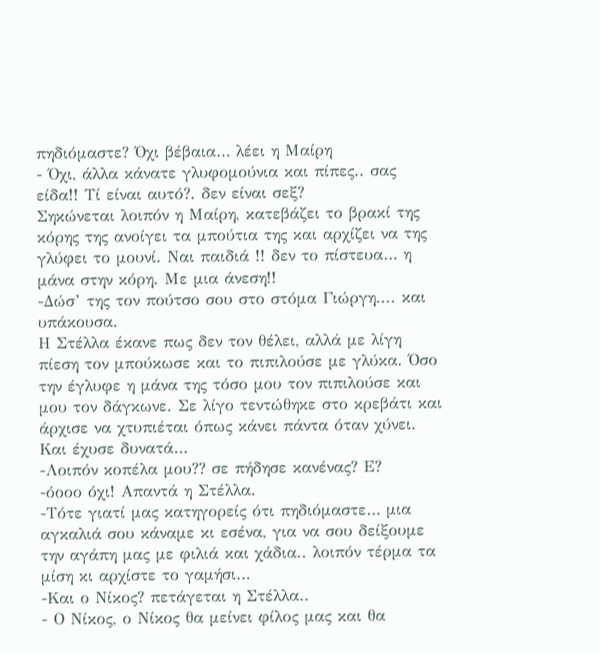πηδιόμαστε? Όχι βέβαια… λέει η Μαίρη
- Όχι, άλλα κάνατε γλυφομούνια και πίπες.. σας είδα!! Τί είναι αυτό?. δεν είναι σεξ?
Σηκώνεται λοιπόν η Μαίρη, κατεβάζει το βρακί της κόρης της ανοίγει τα μπούτια της και αρχίζει να της γλύφει το μουνί. Ναι παιδιά !! δεν το πίστευα… η μάνα στην κόρη. Με μια άνεση!!
-Δώσ’ της τον πούτσο σου στο στόμα Γιώργη.... και υπάκουσα.
Η Στέλλα έκανε πως δεν τον θέλει, αλλά με λίγη πίεση τον μπούκωσε και το πιπιλούσε με γλύκα. Όσο την έγλυφε η μάνα της τόσο μου τον πιπιλούσε και μου τον δάγκωνε. Σε λίγο τεντώθηκε στο κρεβάτι και άρχισε να χτυπιέται όπως κάνει πάντα όταν χύνει. Και έχυσε δυνατά…
-Λοιπόν κοπέλα μου?? σε πήδησε κανένας? Ε?
-όοοο όχι! Απαντά η Στέλλα.
-Τότε γιατί μας κατηγορείς ότι πηδιόμαστε… μια αγκαλιά σου κάναμε κι εσένα, για να σου δείξουμε την αγάπη μας με φιλιά και χάδια.. λοιπόν τέρμα τα μίση κι αρχίστε το γαμήσι…
-Και ο Νίκος? πετάγεται η Στέλλα..
- Ο Νίκος, ο Νίκος θα μείνει φίλος μας και θα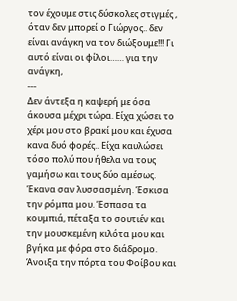τον έχουμε στις δύσκολες στιγμές , όταν δεν μπορεί ο Γιώργος.. δεν είναι ανάγκη να τον διώξουμε!!! Γι αυτό είναι οι φίλοι…… για την ανάγκη,
---
Δεν άντεξα η καψερή με όσα άκουσα μέχρι τώρα. Είχα χώσει το χέρι μου στο βρακί μου και έχυσα κανα δυό φορές.. Είχα καυλώσει τόσο πολύ που ήθελα να τους γαμήσω και τους δύο αμέσως. Έκανα σαν λυσσασμένη. Έσκισα την ρόμπα μου. Έσπασα τα κουμπιά, πέταξα το σουτιέν και την μουσκεμένη κιλότα μου και βγήκα με φόρα στο διάδρομο. Άνοιξα την πόρτα του Φοίβου και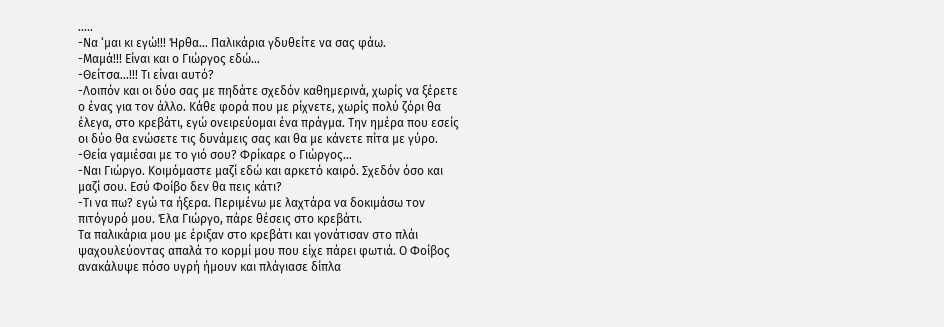…..
-Να ‘μαι κι εγώ!!! Ήρθα… Παλικάρια γδυθείτε να σας φάω.
-Μαμά!!! Είναι και ο Γιώργος εδώ…
-Θείτσα…!!! Τι είναι αυτό?
-Λοιπόν και οι δύο σας με πηδάτε σχεδόν καθημερινά, χωρίς να ξέρετε ο ένας για τον άλλο. Κάθε φορά που με ρίχνετε, χωρίς πολύ ζόρι θα έλεγα, στο κρεβάτι, εγώ ονειρεύομαι ένα πράγμα. Την ημέρα που εσείς οι δύο θα ενώσετε τις δυνάμεις σας και θα με κάνετε πίτα με γύρο.
-Θεία γαμιέσαι με το γιό σου? Φρίκαρε ο Γιώργος…
-Ναι Γιώργο. Κοιμόμαστε μαζί εδώ και αρκετό καιρό. Σχεδόν όσο και μαζί σου. Εσύ Φοίβο δεν θα πεις κάτι?
-Τι να πω? εγώ τα ήξερα. Περιμένω με λαχτάρα να δοκιμάσω τον πιτόγυρό μου. Έλα Γιώργο, πάρε θέσεις στο κρεβάτι.
Τα παλικάρια μου με έριξαν στο κρεβάτι και γονάτισαν στο πλάι ψαχουλεύοντας απαλά το κορμί μου που είχε πάρει φωτιά. Ο Φοίβος ανακάλυψε πόσο υγρή ήμουν και πλάγιασε δίπλα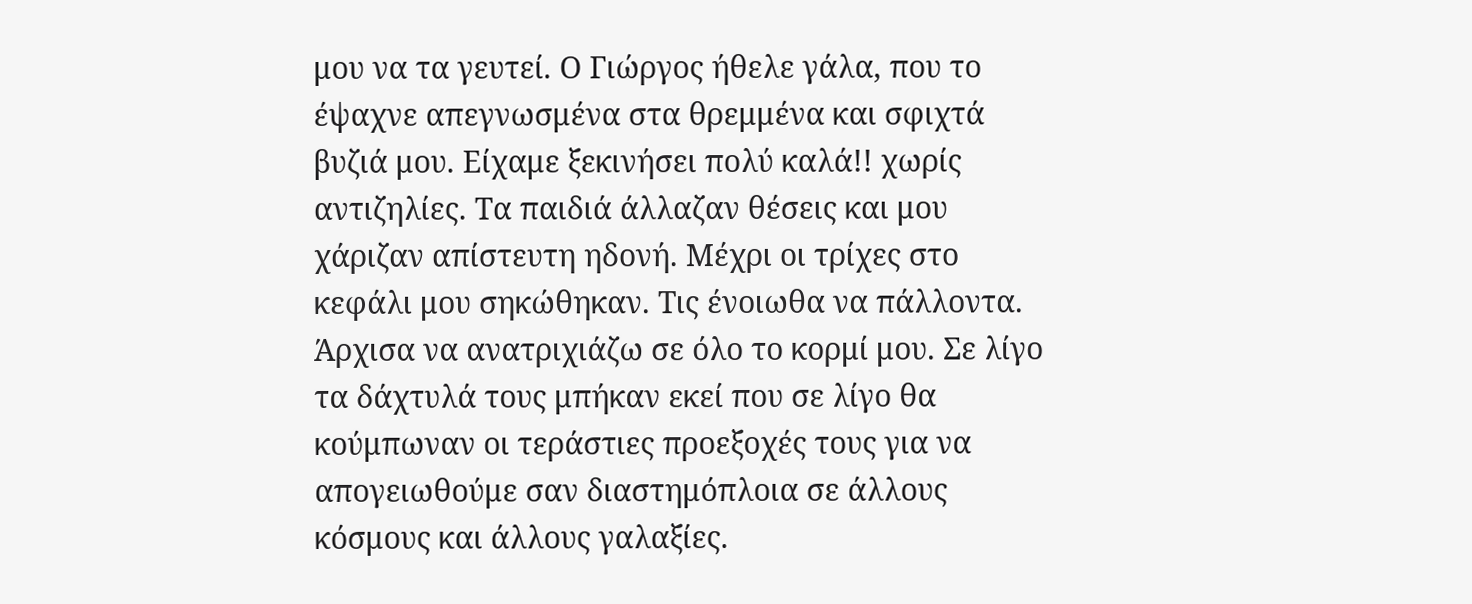μου να τα γευτεί. Ο Γιώργος ήθελε γάλα, που το έψαχνε απεγνωσμένα στα θρεμμένα και σφιχτά βυζιά μου. Είχαμε ξεκινήσει πολύ καλά!! χωρίς αντιζηλίες. Τα παιδιά άλλαζαν θέσεις και μου χάριζαν απίστευτη ηδονή. Μέχρι οι τρίχες στο κεφάλι μου σηκώθηκαν. Τις ένοιωθα να πάλλοντα. Άρχισα να ανατριχιάζω σε όλο το κορμί μου. Σε λίγο τα δάχτυλά τους μπήκαν εκεί που σε λίγο θα κούμπωναν οι τεράστιες προεξοχές τους για να απογειωθούμε σαν διαστημόπλοια σε άλλους κόσμους και άλλους γαλαξίες.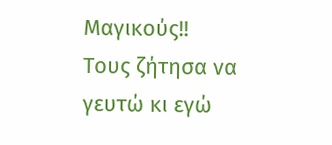Μαγικούς!!
Τους ζήτησα να γευτώ κι εγώ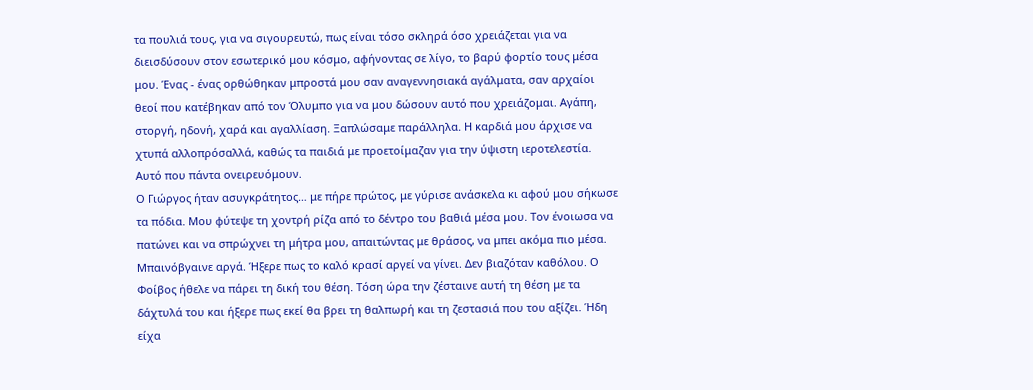τα πουλιά τους, για να σιγουρευτώ, πως είναι τόσο σκληρά όσο χρειάζεται για να διεισδύσουν στον εσωτερικό μου κόσμο, αφήνοντας σε λίγο, το βαρύ φορτίο τους μέσα μου. Ένας - ένας ορθώθηκαν μπροστά μου σαν αναγεννησιακά αγάλματα, σαν αρχαίοι θεοί που κατέβηκαν από τον Όλυμπο για να μου δώσουν αυτό που χρειάζομαι. Αγάπη, στοργή, ηδονή, χαρά και αγαλλίαση. Ξαπλώσαμε παράλληλα. Η καρδιά μου άρχισε να χτυπά αλλοπρόσαλλά, καθώς τα παιδιά με προετοίμαζαν για την ύψιστη ιεροτελεστία. Αυτό που πάντα ονειρευόμουν.
Ο Γιώργος ήταν ασυγκράτητος… με πήρε πρώτος, με γύρισε ανάσκελα κι αφού μου σήκωσε τα πόδια. Μου φύτεψε τη χοντρή ρίζα από το δέντρο του βαθιά μέσα μου. Τον ένοιωσα να πατώνει και να σπρώχνει τη μήτρα μου, απαιτώντας με θράσος, να μπει ακόμα πιο μέσα. Μπαινόβγαινε αργά. Ήξερε πως το καλό κρασί αργεί να γίνει. Δεν βιαζόταν καθόλου. Ο Φοίβος ήθελε να πάρει τη δική του θέση. Τόση ώρα την ζέσταινε αυτή τη θέση με τα δάχτυλά του και ήξερε πως εκεί θα βρει τη θαλπωρή και τη ζεστασιά που του αξίζει. Ήδη είχα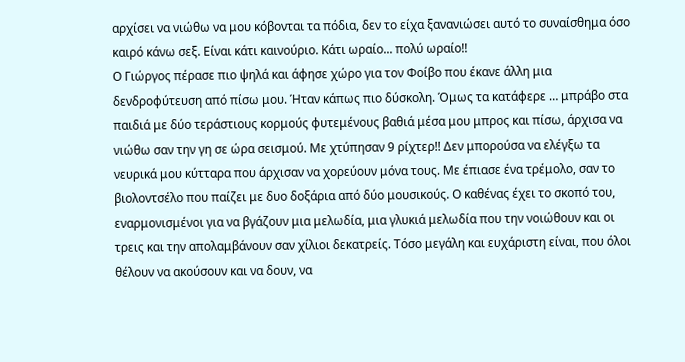αρχίσει να νιώθω να μου κόβονται τα πόδια, δεν το είχα ξανανιώσει αυτό το συναίσθημα όσο καιρό κάνω σεξ. Είναι κάτι καινούριο. Κάτι ωραίο... πολύ ωραίο!!
Ο Γιώργος πέρασε πιο ψηλά και άφησε χώρο για τον Φοίβο που έκανε άλλη μια δενδροφύτευση από πίσω μου. Ήταν κάπως πιο δύσκολη. Όμως τα κατάφερε … μπράβο στα παιδιά με δύο τεράστιους κορμούς φυτεμένους βαθιά μέσα μου μπρος και πίσω, άρχισα να νιώθω σαν την γη σε ώρα σεισμού. Με χτύπησαν 9 ρίχτερ!! Δεν μπορούσα να ελέγξω τα νευρικά μου κύτταρα που άρχισαν να χορεύουν μόνα τους. Με έπιασε ένα τρέμολο, σαν το βιολοντσέλο που παίζει με δυο δοξάρια από δύο μουσικούς. Ο καθένας έχει το σκοπό του, εναρμονισμένοι για να βγάζουν μια μελωδία, μια γλυκιά μελωδία που την νοιώθουν και οι τρεις και την απολαμβάνουν σαν χίλιοι δεκατρείς. Τόσο μεγάλη και ευχάριστη είναι, που όλοι θέλουν να ακούσουν και να δουν, να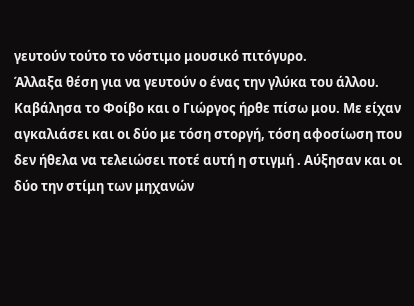γευτούν τούτο το νόστιμο μουσικό πιτόγυρο.
Άλλαξα θέση για να γευτούν ο ένας την γλύκα του άλλου. Καβάλησα το Φοίβο και ο Γιώργος ήρθε πίσω μου. Με είχαν αγκαλιάσει και οι δύο με τόση στοργή, τόση αφοσίωση που δεν ήθελα να τελειώσει ποτέ αυτή η στιγμή . Αύξησαν και οι δύο την στίμη των μηχανών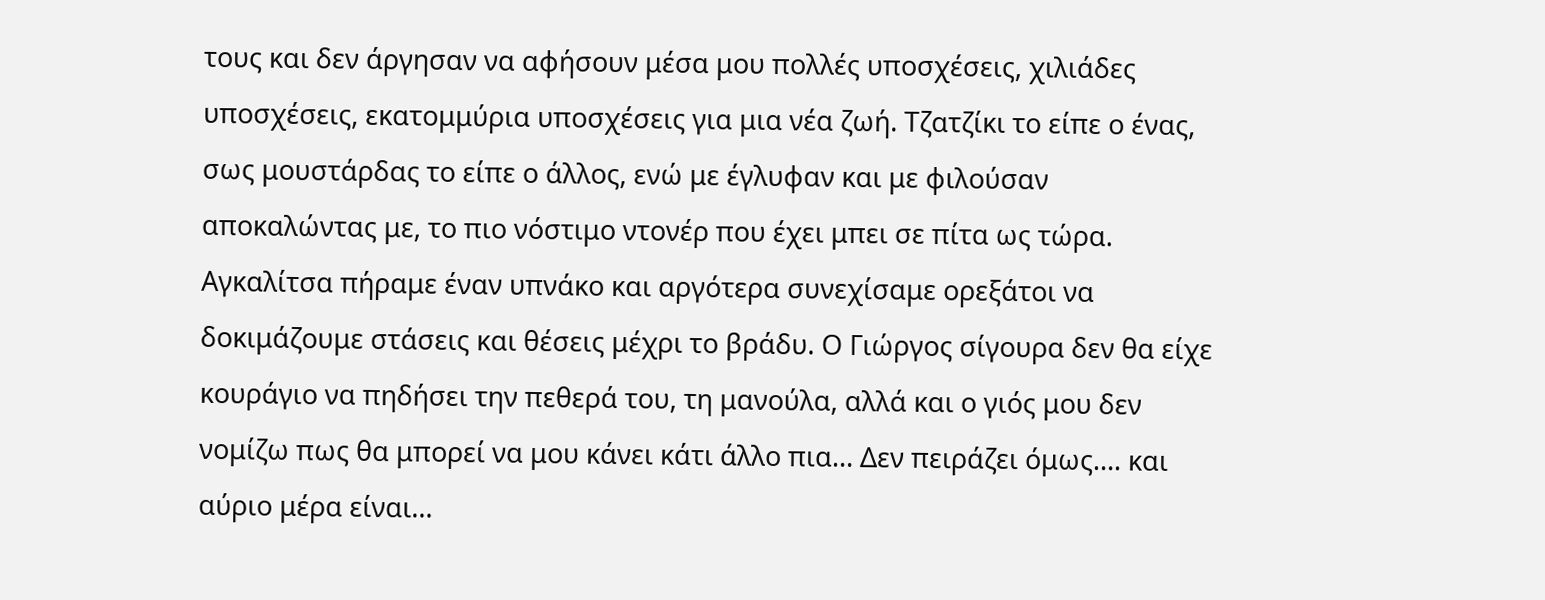τους και δεν άργησαν να αφήσουν μέσα μου πολλές υποσχέσεις, χιλιάδες υποσχέσεις, εκατομμύρια υποσχέσεις για μια νέα ζωή. Τζατζίκι το είπε ο ένας, σως μουστάρδας το είπε ο άλλος, ενώ με έγλυφαν και με φιλούσαν αποκαλώντας με, το πιο νόστιμο ντονέρ που έχει μπει σε πίτα ως τώρα.
Αγκαλίτσα πήραμε έναν υπνάκο και αργότερα συνεχίσαμε ορεξάτοι να δοκιμάζουμε στάσεις και θέσεις μέχρι το βράδυ. Ο Γιώργος σίγουρα δεν θα είχε κουράγιο να πηδήσει την πεθερά του, τη μανούλα, αλλά και ο γιός μου δεν νομίζω πως θα μπορεί να μου κάνει κάτι άλλο πια… Δεν πειράζει όμως…. και αύριο μέρα είναι…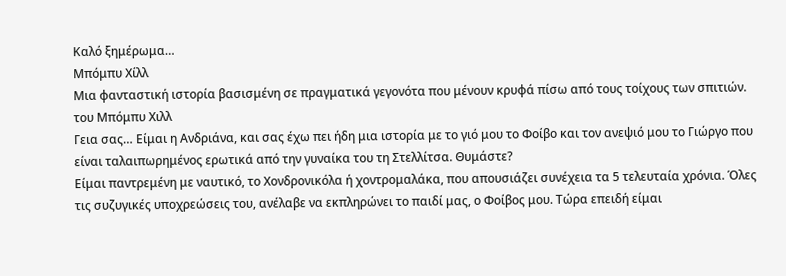Καλό ξημέρωμα…
Μπόμπυ Χίλλ
Μια φανταστική ιστορία βασισμένη σε πραγματικά γεγονότα που μένουν κρυφά πίσω από τους τοίχους των σπιτιών.
του Μπόμπυ Χιλλ
Γεια σας… Είμαι η Ανδριάνα, και σας έχω πει ήδη μια ιστορία με το γιό μου το Φοίβο και τον ανεψιό μου το Γιώργο που είναι ταλαιπωρημένος ερωτικά από την γυναίκα του τη Στελλίτσα. Θυμάστε?
Είμαι παντρεμένη με ναυτικό, το Χονδρονικόλα ή χοντρομαλάκα, που απουσιάζει συνέχεια τα 5 τελευταία χρόνια. Όλες τις συζυγικές υποχρεώσεις του, ανέλαβε να εκπληρώνει το παιδί μας, ο Φοίβος μου. Τώρα επειδή είμαι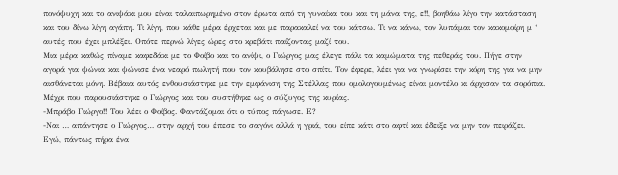πονόψυχη και το ανιψάκι μου είναι ταλαιπωρημένο στον έρωτα από τη γυναίκα του και τη μάνα της, ε!!, βοηθάω λίγο την κατάσταση και του δίνω λίγη αγάπη. Τι λίγη, που κάθε μέρα έρχεται και με παρακαλεί να του κάτσω. Τι να κάνω, τον λυπάμαι τον κακομοίρη μ ‘ αυτές που έχει μπλέξει. Οπότε περνώ λίγες ώρες στο κρεβάτι παίζοντας μαζί του.
Μια μέρα καθώς πίναμε καφεδάκι με το Φοίβο και το ανίψι, ο Γιώργος μας έλεγε πάλι τα καμώματα της πεθεράς του. Πήγε στην αγορά για ψώνια και ψώνισε ένα νεαρό πωλητή που τον κουβάλησε στο σπίτι. Τον έφερε, λέει για να γνωρίσει την κόρη της για να μην αισθάνεται μόνη. Βέβαια αυτός ενθουσιάστηκε με την εμφάνιση της Στέλλας που ομολογουμένως είναι μοντέλο κι άρχισαν τα σορόπια. Μέχρι που παρουσιάστηκε ο Γιώργος και του συστήθηκε ως ο σύζυγος της κυρίας.
-Μπράβο Γιώργο!! Του λέει ο Φοίβος. Φαντάζομαι ότι ο τύπος πάγωσε. Ε?
-Ναι … απάντησε ο Γιώργος… στην αρχή του έπεσε το σαγόνι αλλά η γριά, του είπε κάτι στο αφτί και έδειξε να μην τον πειράζει. Εγώ, πάντως πήρα ένα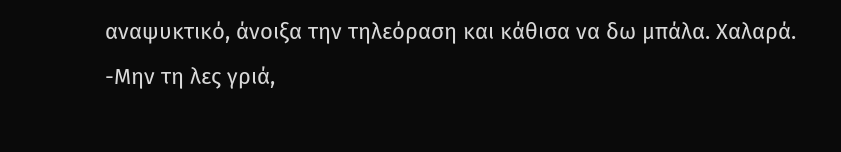αναψυκτικό, άνοιξα την τηλεόραση και κάθισα να δω μπάλα. Χαλαρά.
-Μην τη λες γριά,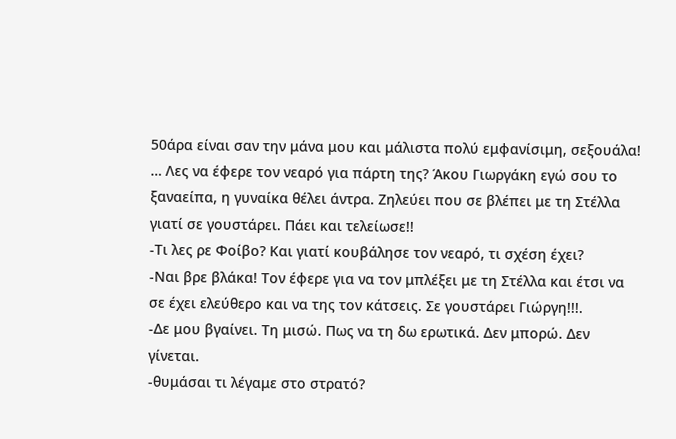50άρα είναι σαν την μάνα μου και μάλιστα πολύ εμφανίσιμη, σεξουάλα! … Λες να έφερε τον νεαρό για πάρτη της? Άκου Γιωργάκη εγώ σου το ξαναείπα, η γυναίκα θέλει άντρα. Ζηλεύει που σε βλέπει με τη Στέλλα γιατί σε γουστάρει. Πάει και τελείωσε!!
-Τι λες ρε Φοίβο? Και γιατί κουβάλησε τον νεαρό, τι σχέση έχει?
-Ναι βρε βλάκα! Τον έφερε για να τον μπλέξει με τη Στέλλα και έτσι να σε έχει ελεύθερο και να της τον κάτσεις. Σε γουστάρει Γιώργη!!!.
-Δε μου βγαίνει. Τη μισώ. Πως να τη δω ερωτικά. Δεν μπορώ. Δεν γίνεται.
-θυμάσαι τι λέγαμε στο στρατό?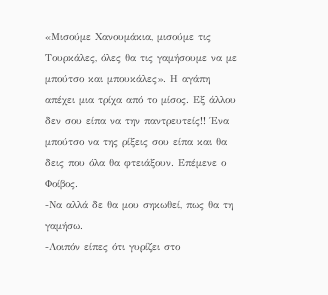«Μισούμε Χανουμάκια, μισούμε τις Τουρκάλες, όλες θα τις γαμήσουμε να με μπούτσο και μπουκάλες». Η αγάπη απέχει μια τρίχα από το μίσος. Εξ άλλου δεν σου είπα να την παντρευτείς!! Ένα μπούτσο να της ρίξεις σου είπα και θα δεις που όλα θα φτειάξουν. Επέμενε ο Φοίβος.
-Να αλλά δε θα μου σηκωθεί, πως θα τη γαμήσω.
-Λοιπόν είπες ότι γυρίζει στο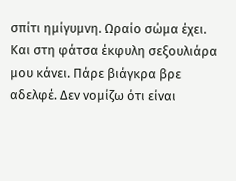σπίτι ημίγυμνη. Ωραίο σώμα έχει. Και στη φάτσα έκφυλη σεξουλιάρα μου κάνει. Πάρε βιάγκρα βρε αδελφέ. Δεν νομίζω ότι είναι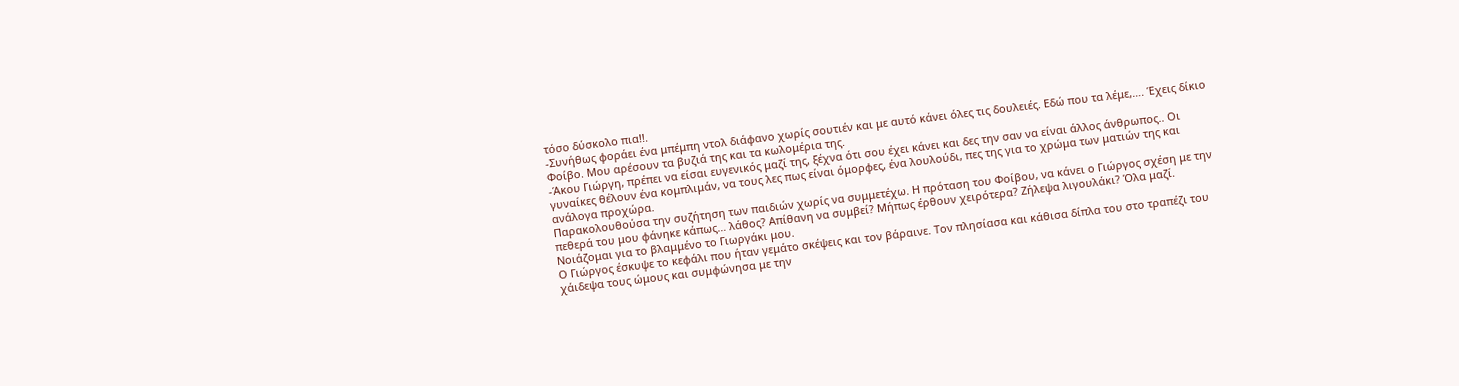τόσο δύσκολο πια!!.
-Συνήθως φοράει ένα μπέμπη ντολ διάφανο χωρίς σουτιέν και με αυτό κάνει όλες τις δουλειές. Εδώ που τα λέμε,…. Έχεις δίκιο Φοίβο. Μου αρέσουν τα βυζιά της και τα κωλομέρια της.
-Άκου Γιώργη, πρέπει να είσαι ευγενικός μαζί της, ξέχνα ότι σου έχει κάνει και δες την σαν να είναι άλλος άνθρωπος.. Οι γυναίκες θέλουν ένα κομπλιμάν, να τους λες πως είναι όμορφες, ένα λουλούδι, πες της για το χρώμα των ματιών της και ανάλογα προχώρα.
Παρακολουθούσα την συζήτηση των παιδιών χωρίς να συμμετέχω. Η πρόταση του Φοίβου, να κάνει ο Γιώργος σχέση με την πεθερά του μου φάνηκε κάπως… λάθος? Απίθανη να συμβεί? Μήπως έρθουν χειρότερα? Ζήλεψα λιγουλάκι? Όλα μαζί. Νοιάζομαι για το βλαμμένο το Γιωργάκι μου.
Ο Γιώργος έσκυψε το κεφάλι που ήταν γεμάτο σκέψεις και τον βάραινε. Τον πλησίασα και κάθισα δίπλα του στο τραπέζι του χάιδεψα τους ώμους και συμφώνησα με την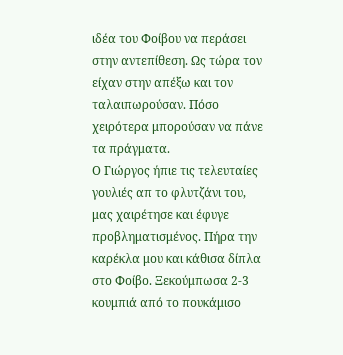ιδέα του Φοίβου να περάσει στην αντεπίθεση. Ως τώρα τον είχαν στην απέξω και τον ταλαιπωρούσαν. Πόσο χειρότερα μπορούσαν να πάνε τα πράγματα.
Ο Γιώργος ήπιε τις τελευταίες γουλιές απ το φλυτζάνι του, μας χαιρέτησε και έφυγε προβληματισμένος. Πήρα την καρέκλα μου και κάθισα δίπλα στο Φοίβο. Ξεκούμπωσα 2-3 κουμπιά από το πουκάμισο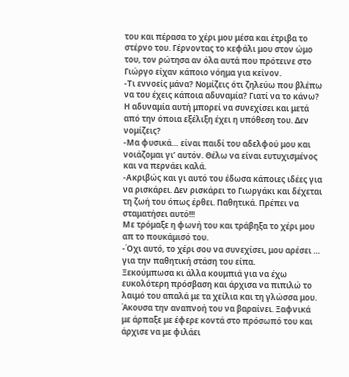του και πέρασα το χέρι μου μέσα και έτριβα το στέρνο του. Γέρνοντας το κεφάλι μου στον ώμο του, τον ρώτησα αν όλα αυτά που πρότεινε στο Γιώργο είχαν κάποιο νόημα για κείνον.
-Τι εννοείς μάνα? Νομίζεις ότι ζηλεύω που βλέπω να του έχεις κάποια αδυναμία? Γιατί να το κάνω? Η αδυναμία αυτή μπορεί να συνεχίσει και μετά από την όποια εξέλιξη έχει η υπόθεση του. Δεν νομίζεις?
-Μα φυσικά… είναι παιδί του αδελφού μου και νοιάζομαι γι’ αυτόν. Θέλω να είναι ευτυχισμένος και να περνάει καλά.
-Ακριβώς και γι αυτό του έδωσα κάποιες ιδέες για να ρισκάρει. Δεν ρισκάρει το Γιωργάκι και δέχεται τη ζωή του όπως έρθει. Παθητικά. Πρέπει να σταματήσει αυτό!!!
Με τρόμαξε η φωνή του και τράβηξα το χέρι μου απ το πουκάμισό του.
-Όχι αυτό, το χέρι σου να συνεχίσει, μου αρέσει … για την παθητική στάση του είπα.
Ξεκούμπωσα κι άλλα κουμπιά για να έχω ευκολότερη πρόσβαση και άρχισα να πιπιλώ το λαιμό του απαλά με τα χείλια και τη γλώσσα μου. Άκουσα την αναπνοή του να βαραίνει. Ξαφνικά με άρπαξε με έφερε κοντά στο πρόσωπό του και άρχισε να με φιλάει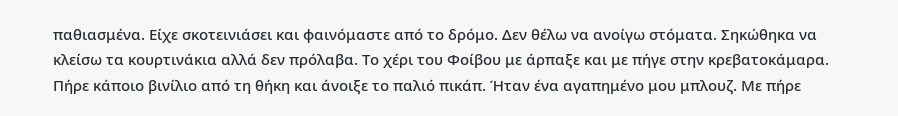παθιασμένα. Είχε σκοτεινιάσει και φαινόμαστε από το δρόμο. Δεν θέλω να ανοίγω στόματα. Σηκώθηκα να κλείσω τα κουρτινάκια αλλά δεν πρόλαβα. Το χέρι του Φοίβου με άρπαξε και με πήγε στην κρεβατοκάμαρα. Πήρε κάποιο βινίλιο από τη θήκη και άνοιξε το παλιό πικάπ. Ήταν ένα αγαπημένο μου μπλουζ. Με πήρε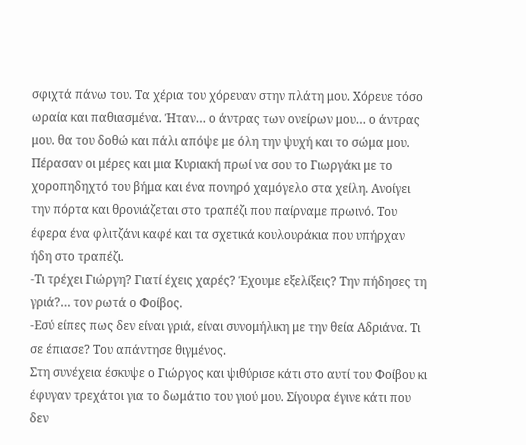σφιχτά πάνω του. Τα χέρια του χόρευαν στην πλάτη μου. Χόρευε τόσο ωραία και παθιασμένα. Ήταν… ο άντρας των ονείρων μου… ο άντρας μου. θα του δοθώ και πάλι απόψε με όλη την ψυχή και το σώμα μου.
Πέρασαν οι μέρες και μια Κυριακή πρωί να σου το Γιωργάκι με το χοροπηδηχτό του βήμα και ένα πονηρό χαμόγελο στα χείλη. Ανοίγει την πόρτα και θρονιάζεται στο τραπέζι που παίρναμε πρωινό. Του έφερα ένα φλιτζάνι καφέ και τα σχετικά κουλουράκια που υπήρχαν ήδη στο τραπέζι.
-Τι τρέχει Γιώργη? Γιατί έχεις χαρές? Έχουμε εξελίξεις? Την πήδησες τη γριά?… τον ρωτά ο Φοίβος.
-Εσύ είπες πως δεν είναι γριά, είναι συνομήλικη με την θεία Αδριάνα. Τι σε έπιασε? Του απάντησε θιγμένος.
Στη συνέχεια έσκυψε ο Γιώργος και ψιθύρισε κάτι στο αυτί του Φοίβου κι έφυγαν τρεχάτοι για το δωμάτιο του γιού μου. Σίγουρα έγινε κάτι που δεν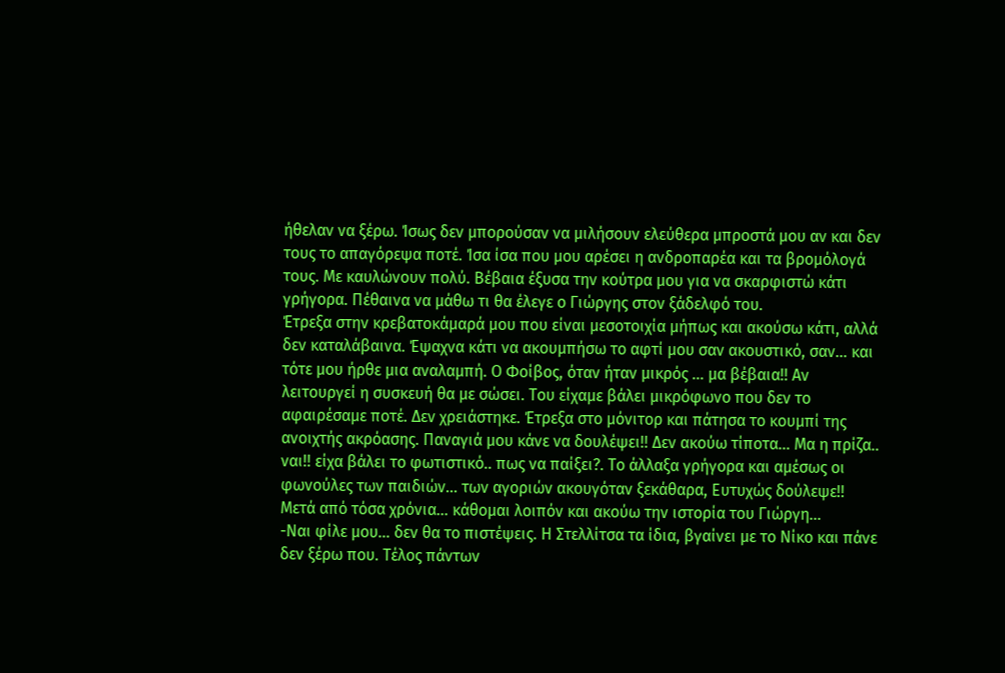ήθελαν να ξέρω. Ίσως δεν μπορούσαν να μιλήσουν ελεύθερα μπροστά μου αν και δεν τους το απαγόρεψα ποτέ. Ίσα ίσα που μου αρέσει η ανδροπαρέα και τα βρομόλογά τους. Με καυλώνουν πολύ. Βέβαια έξυσα την κούτρα μου για να σκαρφιστώ κάτι γρήγορα. Πέθαινα να μάθω τι θα έλεγε ο Γιώργης στον ξάδελφό του.
Έτρεξα στην κρεβατοκάμαρά μου που είναι μεσοτοιχία μήπως και ακούσω κάτι, αλλά δεν καταλάβαινα. Έψαχνα κάτι να ακουμπήσω το αφτί μου σαν ακουστικό, σαν… και τότε μου ήρθε μια αναλαμπή. Ο Φοίβος, όταν ήταν μικρός … μα βέβαια!! Αν λειτουργεί η συσκευή θα με σώσει. Του είχαμε βάλει μικρόφωνο που δεν το αφαιρέσαμε ποτέ. Δεν χρειάστηκε. Έτρεξα στο μόνιτορ και πάτησα το κουμπί της ανοιχτής ακρόασης. Παναγιά μου κάνε να δουλέψει!! Δεν ακούω τίποτα… Μα η πρίζα.. ναι!! είχα βάλει το φωτιστικό.. πως να παίξει?. Το άλλαξα γρήγορα και αμέσως οι φωνούλες των παιδιών… των αγοριών ακουγόταν ξεκάθαρα, Ευτυχώς δούλεψε!! Μετά από τόσα χρόνια… κάθομαι λοιπόν και ακούω την ιστορία του Γιώργη…
-Ναι φίλε μου… δεν θα το πιστέψεις. Η Στελλίτσα τα ίδια, βγαίνει με το Νίκο και πάνε δεν ξέρω που. Τέλος πάντων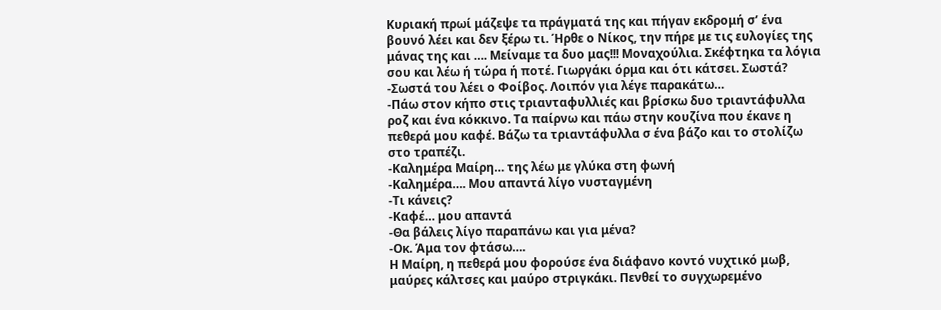Κυριακή πρωί μάζεψε τα πράγματά της και πήγαν εκδρομή σ’ ένα βουνό λέει και δεν ξέρω τι. Ήρθε ο Νίκος, την πήρε με τις ευλογίες της μάνας της και …. Μείναμε τα δυο μας!!! Μοναχούλια. Σκέφτηκα τα λόγια σου και λέω ή τώρα ή ποτέ. Γιωργάκι όρμα και ότι κάτσει. Σωστά?
-Σωστά του λέει ο Φοίβος. Λοιπόν για λέγε παρακάτω…
-Πάω στον κήπο στις τριανταφυλλιές και βρίσκω δυο τριαντάφυλλα ροζ και ένα κόκκινο. Τα παίρνω και πάω στην κουζίνα που έκανε η πεθερά μου καφέ. Βάζω τα τριαντάφυλλα σ ένα βάζο και το στολίζω στο τραπέζι.
-Καλημέρα Μαίρη… της λέω με γλύκα στη φωνή
-Καλημέρα…. Μου απαντά λίγο νυσταγμένη
-Τι κάνεις?
-Καφέ… μου απαντά
-Θα βάλεις λίγο παραπάνω και για μένα?
-Οκ. Άμα τον φτάσω….
Η Μαίρη, η πεθερά μου φορούσε ένα διάφανο κοντό νυχτικό μωβ, μαύρες κάλτσες και μαύρο στριγκάκι. Πενθεί το συγχωρεμένο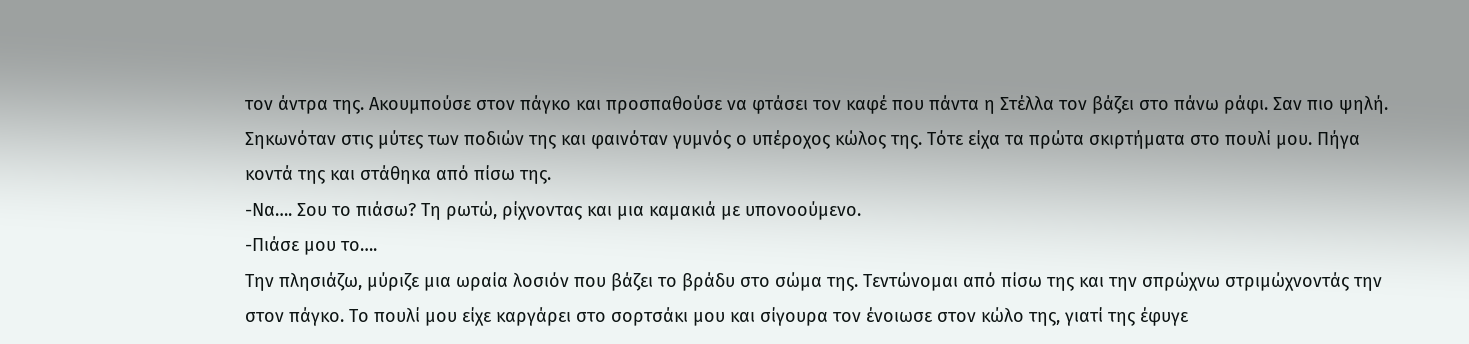τον άντρα της. Ακουμπούσε στον πάγκο και προσπαθούσε να φτάσει τον καφέ που πάντα η Στέλλα τον βάζει στο πάνω ράφι. Σαν πιο ψηλή. Σηκωνόταν στις μύτες των ποδιών της και φαινόταν γυμνός ο υπέροχος κώλος της. Τότε είχα τα πρώτα σκιρτήματα στο πουλί μου. Πήγα κοντά της και στάθηκα από πίσω της.
-Να…. Σου το πιάσω? Τη ρωτώ, ρίχνοντας και μια καμακιά με υπονοούμενο.
-Πιάσε μου το….
Την πλησιάζω, μύριζε μια ωραία λοσιόν που βάζει το βράδυ στο σώμα της. Τεντώνομαι από πίσω της και την σπρώχνω στριμώχνοντάς την στον πάγκο. Το πουλί μου είχε καργάρει στο σορτσάκι μου και σίγουρα τον ένοιωσε στον κώλο της, γιατί της έφυγε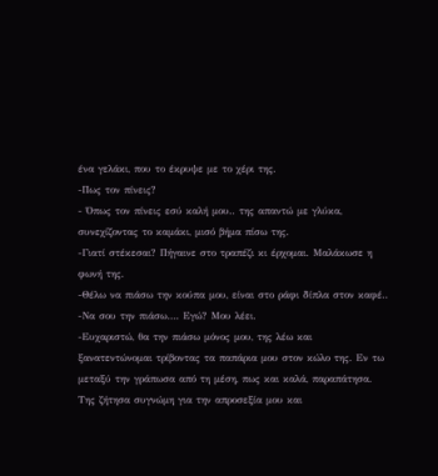ένα γελάκι, που το έκρυψε με το χέρι της.
-Πως τον πίνεις?
- Όπως τον πίνεις εσύ καλή μου.. της απαντώ με γλύκα, συνεχίζοντας το καμάκι, μισό βήμα πίσω της.
-Γιατί στέκεσαι? Πήγαινε στο τραπέζι κι έρχομαι. Μαλάκωσε η φωνή της.
-Θέλω να πιάσω την κούπα μου, είναι στο ράφι δίπλα στον καφέ..
-Να σου την πιάσω…. Εγώ? Μου λέει.
-Ευχαριστώ, θα την πιάσω μόνος μου, της λέω και ξανατεντώνομαι τρίβοντας τα παπάρια μου στον κώλο της. Εν τω μεταξύ την γράπωσα από τη μέση, πως και καλά, παραπάτησα. Της ζήτησα συγνώμη για την απροσεξία μου και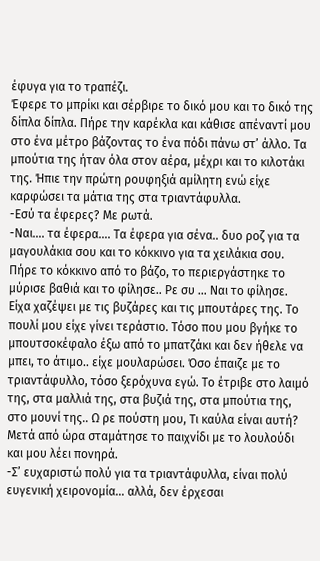έφυγα για το τραπέζι.
Έφερε το μπρίκι και σέρβιρε το δικό μου και το δικό της δίπλα δίπλα. Πήρε την καρέκλα και κάθισε απέναντί μου στο ένα μέτρο βάζοντας το ένα πόδι πάνω στ’ άλλο. Τα μπούτια της ήταν όλα στον αέρα, μέχρι και το κιλοτάκι της. Ήπιε την πρώτη ρουφηξιά αμίλητη ενώ είχε καρφώσει τα μάτια της στα τριαντάφυλλα.
-Εσύ τα έφερες? Με ρωτά.
-Ναι…. τα έφερα…. Τα έφερα για σένα.. δυο ροζ για τα μαγουλάκια σου και το κόκκινο για τα χειλάκια σου.
Πήρε το κόκκινο από το βάζο, το περιεργάστηκε το μύρισε βαθιά και το φίλησε.. Ρε συ … Ναι το φίλησε. Είχα χαζέψει με τις βυζάρες και τις μπουτάρες της. Το πουλί μου είχε γίνει τεράστιο. Τόσο που μου βγήκε το μπουτσοκέφαλο έξω από το μπατζάκι και δεν ήθελε να μπει, το άτιμο.. είχε μουλαρώσει. Όσο έπαιζε με το τριαντάφυλλο, τόσο ξερόχυνα εγώ. Το έτριβε στο λαιμό της, στα μαλλιά της, στα βυζιά της, στα μπούτια της, στο μουνί της.. Ω ρε πούστη μου, Τι καύλα είναι αυτή? Μετά από ώρα σταμάτησε το παιχνίδι με το λουλούδι και μου λέει πονηρά.
-Σ’ ευχαριστώ πολύ για τα τριαντάφυλλα, είναι πολύ ευγενική χειρονομία… αλλά, δεν έρχεσαι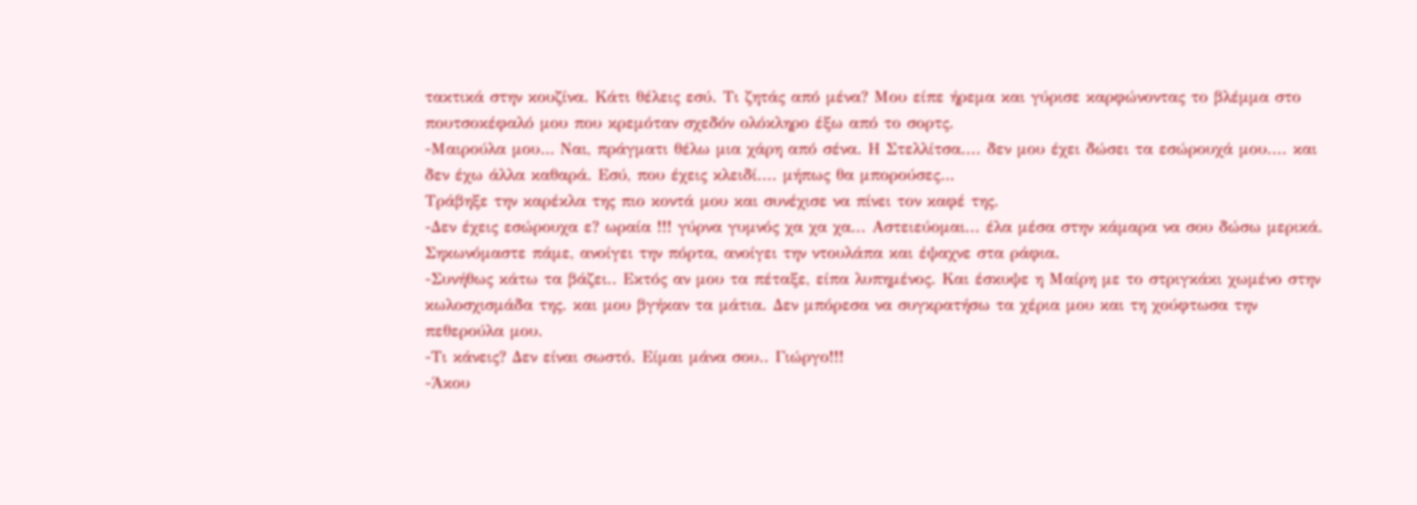τακτικά στην κουζίνα. Κάτι θέλεις εσύ. Τι ζητάς από μένα? Μου είπε ήρεμα και γύρισε καρφώνοντας το βλέμμα στο πουτσοκέφαλό μου που κρεμόταν σχεδόν ολόκληρο έξω από το σορτς.
-Μαιρούλα μου… Ναι, πράγματι θέλω μια χάρη από σένα. Η Στελλίτσα.... δεν μου έχει δώσει τα εσώρουχά μου.... και δεν έχω άλλα καθαρά. Εσύ, που έχεις κλειδί.... μήπως θα μπορούσες…
Τράβηξε την καρέκλα της πιο κοντά μου και συνέχισε να πίνει τον καφέ της.
-Δεν έχεις εσώρουχα ε? ωραία !!! γύρνα γυμνός χα χα χα... Αστειεύομαι... έλα μέσα στην κάμαρα να σου δώσω μερικά.
Σηκωνόμαστε πάμε, ανοίγει την πόρτα, ανοίγει την ντουλάπα και έψαχνε στα ράφια.
-Συνήθως κάτω τα βάζει.. Εκτός αν μου τα πέταξε, είπα λυπημένος. Και έσκυψε η Μαίρη με το στριγκάκι χωμένο στην κωλοσχισμάδα της. και μου βγήκαν τα μάτια. Δεν μπόρεσα να συγκρατήσω τα χέρια μου και τη χούφτωσα την πεθερούλα μου.
-Τι κάνεις? Δεν είναι σωστό. Είμαι μάνα σου.. Γιώργο!!!
-Άκου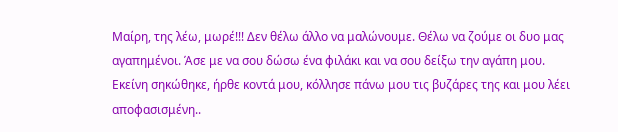Μαίρη, της λέω, μωρέ!!! Δεν θέλω άλλο να μαλώνουμε. Θέλω να ζούμε οι δυο μας αγαπημένοι. Άσε με να σου δώσω ένα φιλάκι και να σου δείξω την αγάπη μου.
Εκείνη σηκώθηκε, ήρθε κοντά μου, κόλλησε πάνω μου τις βυζάρες της και μου λέει αποφασισμένη..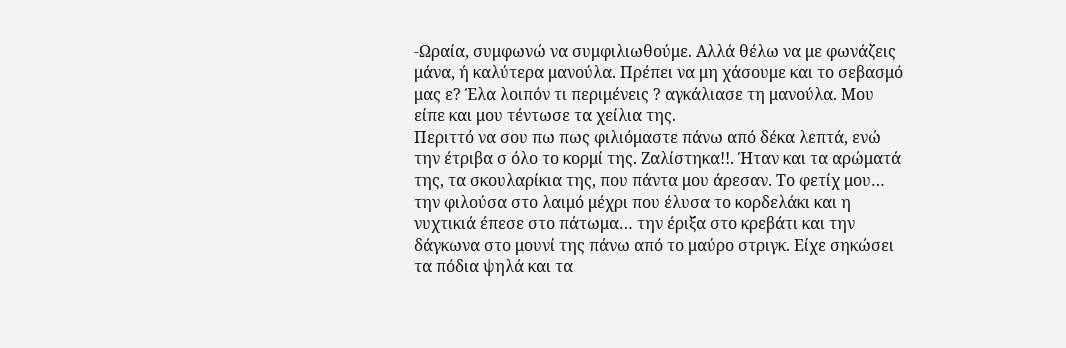-Ωραία, συμφωνώ να συμφιλιωθούμε. Αλλά θέλω να με φωνάζεις μάνα, ή καλύτερα μανούλα. Πρέπει να μη χάσουμε και το σεβασμό μας ε? Έλα λοιπόν τι περιμένεις ? αγκάλιασε τη μανούλα. Μου είπε και μου τέντωσε τα χείλια της.
Περιττό να σου πω πως φιλιόμαστε πάνω από δέκα λεπτά, ενώ την έτριβα σ όλο το κορμί της. Ζαλίστηκα!!. Ήταν και τα αρώματά της, τα σκουλαρίκια της, που πάντα μου άρεσαν. Το φετίχ μου… την φιλούσα στο λαιμό μέχρι που έλυσα το κορδελάκι και η νυχτικιά έπεσε στο πάτωμα… την έριξα στο κρεβάτι και την δάγκωνα στο μουνί της πάνω από το μαύρο στριγκ. Είχε σηκώσει τα πόδια ψηλά και τα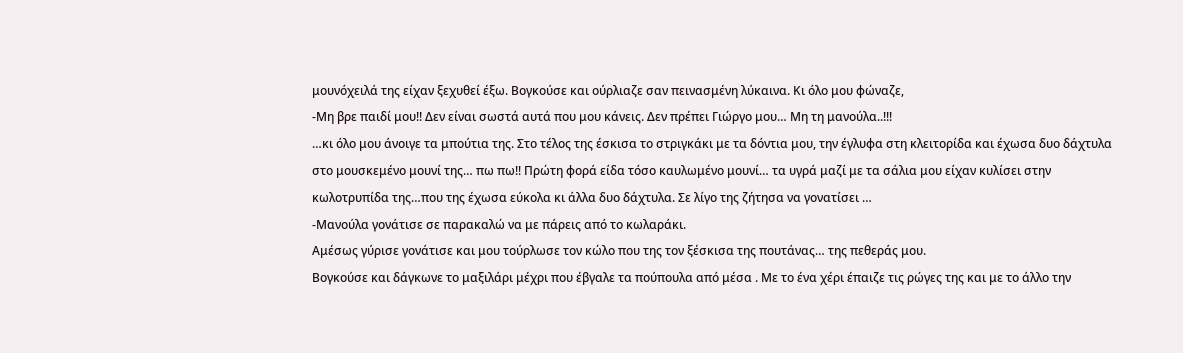μουνόχειλά της είχαν ξεχυθεί έξω. Βογκούσε και ούρλιαζε σαν πεινασμένη λύκαινα. Κι όλο μου φώναζε,
-Μη βρε παιδί μου!! Δεν είναι σωστά αυτά που μου κάνεις. Δεν πρέπει Γιώργο μου… Μη τη μανούλα..!!!
…κι όλο μου άνοιγε τα μπούτια της. Στο τέλος της έσκισα το στριγκάκι με τα δόντια μου, την έγλυφα στη κλειτορίδα και έχωσα δυο δάχτυλα στο μουσκεμένο μουνί της… πω πω!! Πρώτη φορά είδα τόσο καυλωμένο μουνί… τα υγρά μαζί με τα σάλια μου είχαν κυλίσει στην κωλοτρυπίδα της…που της έχωσα εύκολα κι άλλα δυο δάχτυλα. Σε λίγο της ζήτησα να γονατίσει …
-Μανούλα γονάτισε σε παρακαλώ να με πάρεις από το κωλαράκι.
Αμέσως γύρισε γονάτισε και μου τούρλωσε τον κώλο που της τον ξέσκισα της πουτάνας… της πεθεράς μου.
Βογκούσε και δάγκωνε το μαξιλάρι μέχρι που έβγαλε τα πούπουλα από μέσα . Με το ένα χέρι έπαιζε τις ρώγες της και με το άλλο την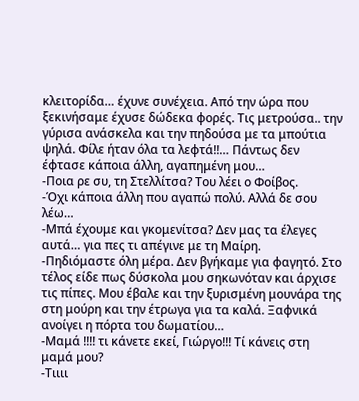κλειτορίδα… έχυνε συνέχεια. Από την ώρα που ξεκινήσαμε έχυσε δώδεκα φορές. Τις μετρούσα.. την γύρισα ανάσκελα και την πηδούσα με τα μπούτια ψηλά. Φίλε ήταν όλα τα λεφτά!!… Πάντως δεν έφτασε κάποια άλλη, αγαπημένη μου…
-Ποια ρε συ, τη Στελλίτσα? Του λέει ο Φοίβος.
-Όχι κάποια άλλη που αγαπώ πολύ. Αλλά δε σου λέω…
-Μπά έχουμε και γκομενίτσα? Δεν μας τα έλεγες αυτά… για πες τι απέγινε με τη Μαίρη.
-Πηδιόμαστε όλη μέρα. Δεν βγήκαμε για φαγητό. Στο τέλος είδε πως δύσκολα μου σηκωνόταν και άρχισε τις πίπες. Μου έβαλε και την ξυρισμένη μουνάρα της στη μούρη και την έτρωγα για τα καλά. Ξαφνικά ανοίγει η πόρτα του δωματίου…
-Μαμά !!!! τι κάνετε εκεί, Γιώργο!!! Τί κάνεις στη μαμά μου?
-Τιιιι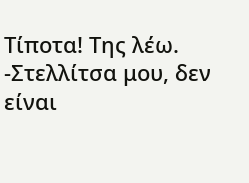Τίποτα! Της λέω.
-Στελλίτσα μου, δεν είναι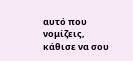αυτό που νομίζεις, κάθισε να σου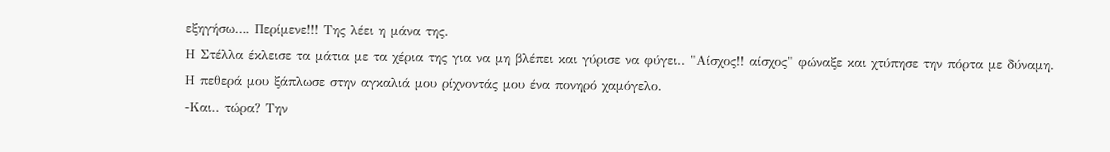εξηγήσω…. Περίμενε!!! Της λέει η μάνα της.
Η Στέλλα έκλεισε τα μάτια με τα χέρια της για να μη βλέπει και γύρισε να φύγει.. "Αίσχος!! αίσχος" φώναξε και χτύπησε την πόρτα με δύναμη.
Η πεθερά μου ξάπλωσε στην αγκαλιά μου ρίχνοντάς μου ένα πονηρό χαμόγελο.
-Και.. τώρα? Την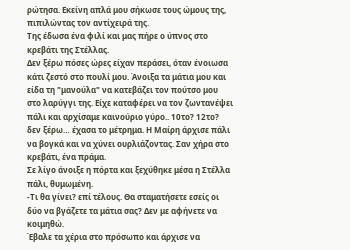ρώτησα. Εκείνη απλά μου σήκωσε τους ώμους της, πιπιλώντας τον αντίχειρά της.
Της έδωσα ένα φιλί και μας πήρε ο ύπνος στο κρεβάτι της Στέλλας.
Δεν ξέρω πόσες ώρες είχαν περάσει, όταν ένοιωσα κάτι ζεστό στο πουλί μου. Άνοιξα τα μάτια μου και είδα τη "μανούλα" να κατεβάζει τον πούτσο μου στο λαρύγγι της. Είχε καταφέρει να τον ζωντανέψει πάλι και αρχίσαμε καινούριο γύρο.. 10το? 12το? δεν ξέρω… έχασα το μέτρημα. Η Μαίρη άρχισε πάλι να βογκά και να χύνει ουρλιάζοντας. Σαν χήρα στο κρεβάτι, ένα πράμα.
Σε λίγο άνοιξε η πόρτα και ξεχύθηκε μέσα η Στέλλα πάλι, θυμωμένη.
-Τι θα γίνει? επί τέλους. Θα σταματήσετε εσείς οι δύο να βγάζετε τα μάτια σας? Δεν με αφήνετε να κοιμηθώ.
Έβαλε τα χέρια στο πρόσωπο και άρχισε να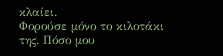κλαίει.
Φορούσε μόνο το κιλοτάκι της. Πόσο μου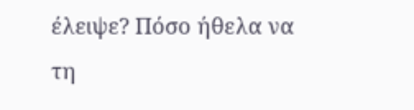έλειψε? Πόσο ήθελα να τη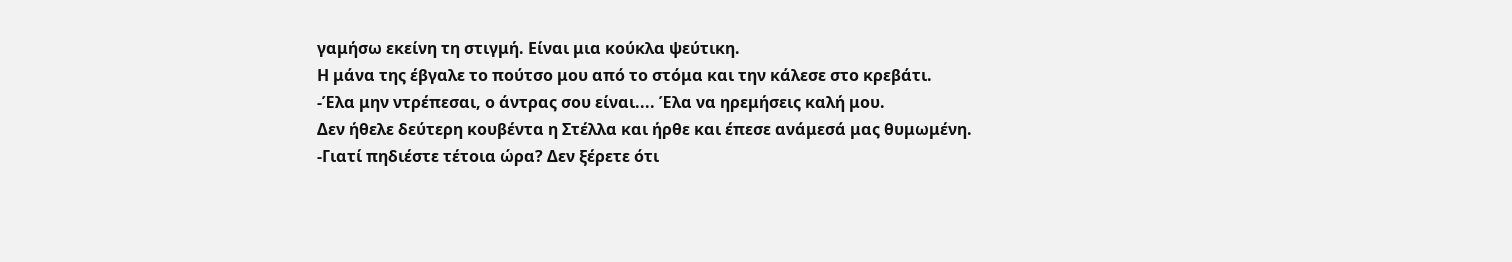γαμήσω εκείνη τη στιγμή. Είναι μια κούκλα ψεύτικη.
Η μάνα της έβγαλε το πούτσο μου από το στόμα και την κάλεσε στο κρεβάτι.
-Έλα μην ντρέπεσαι, ο άντρας σου είναι.... Έλα να ηρεμήσεις καλή μου.
Δεν ήθελε δεύτερη κουβέντα η Στέλλα και ήρθε και έπεσε ανάμεσά μας θυμωμένη.
-Γιατί πηδιέστε τέτοια ώρα? Δεν ξέρετε ότι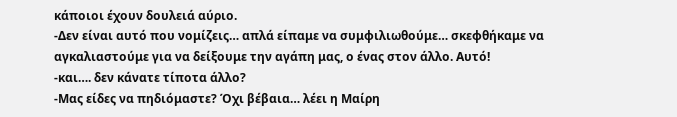κάποιοι έχουν δουλειά αύριο.
-Δεν είναι αυτό που νομίζεις… απλά είπαμε να συμφιλιωθούμε… σκεφθήκαμε να αγκαλιαστούμε για να δείξουμε την αγάπη μας, ο ένας στον άλλο. Αυτό!
-και…. δεν κάνατε τίποτα άλλο?
-Μας είδες να πηδιόμαστε? Όχι βέβαια… λέει η Μαίρη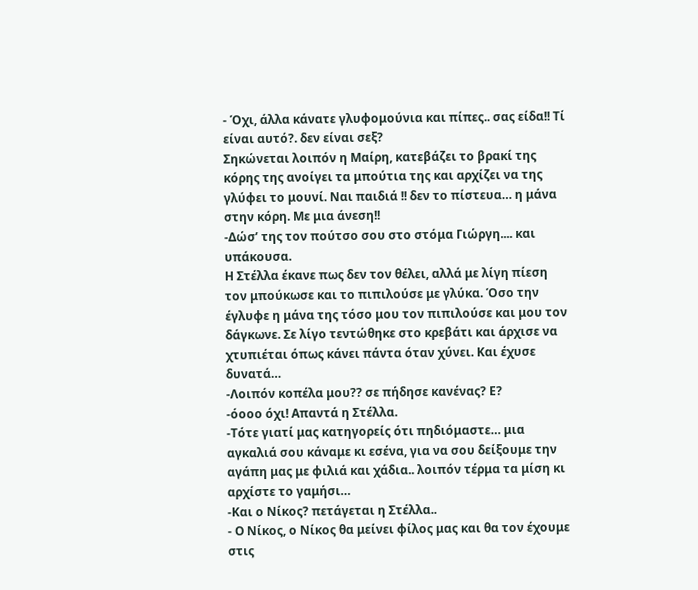- Όχι, άλλα κάνατε γλυφομούνια και πίπες.. σας είδα!! Τί είναι αυτό?. δεν είναι σεξ?
Σηκώνεται λοιπόν η Μαίρη, κατεβάζει το βρακί της κόρης της ανοίγει τα μπούτια της και αρχίζει να της γλύφει το μουνί. Ναι παιδιά !! δεν το πίστευα… η μάνα στην κόρη. Με μια άνεση!!
-Δώσ’ της τον πούτσο σου στο στόμα Γιώργη.... και υπάκουσα.
Η Στέλλα έκανε πως δεν τον θέλει, αλλά με λίγη πίεση τον μπούκωσε και το πιπιλούσε με γλύκα. Όσο την έγλυφε η μάνα της τόσο μου τον πιπιλούσε και μου τον δάγκωνε. Σε λίγο τεντώθηκε στο κρεβάτι και άρχισε να χτυπιέται όπως κάνει πάντα όταν χύνει. Και έχυσε δυνατά…
-Λοιπόν κοπέλα μου?? σε πήδησε κανένας? Ε?
-όοοο όχι! Απαντά η Στέλλα.
-Τότε γιατί μας κατηγορείς ότι πηδιόμαστε… μια αγκαλιά σου κάναμε κι εσένα, για να σου δείξουμε την αγάπη μας με φιλιά και χάδια.. λοιπόν τέρμα τα μίση κι αρχίστε το γαμήσι…
-Και ο Νίκος? πετάγεται η Στέλλα..
- Ο Νίκος, ο Νίκος θα μείνει φίλος μας και θα τον έχουμε στις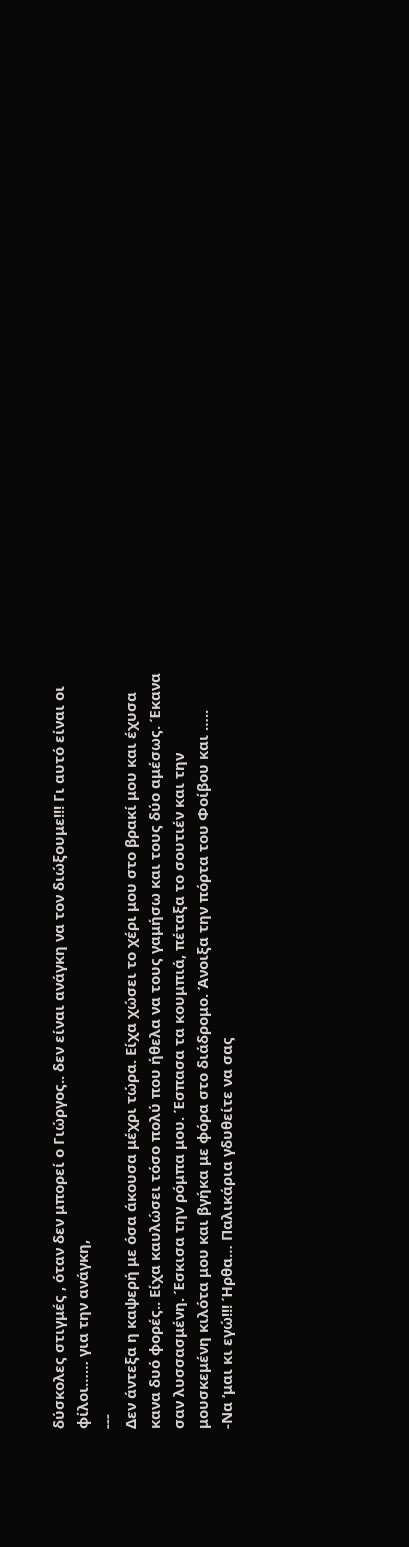δύσκολες στιγμές , όταν δεν μπορεί ο Γιώργος.. δεν είναι ανάγκη να τον διώξουμε!!! Γι αυτό είναι οι φίλοι…… για την ανάγκη,
---
Δεν άντεξα η καψερή με όσα άκουσα μέχρι τώρα. Είχα χώσει το χέρι μου στο βρακί μου και έχυσα κανα δυό φορές.. Είχα καυλώσει τόσο πολύ που ήθελα να τους γαμήσω και τους δύο αμέσως. Έκανα σαν λυσσασμένη. Έσκισα την ρόμπα μου. Έσπασα τα κουμπιά, πέταξα το σουτιέν και την μουσκεμένη κιλότα μου και βγήκα με φόρα στο διάδρομο. Άνοιξα την πόρτα του Φοίβου και …..
-Να ‘μαι κι εγώ!!! Ήρθα… Παλικάρια γδυθείτε να σας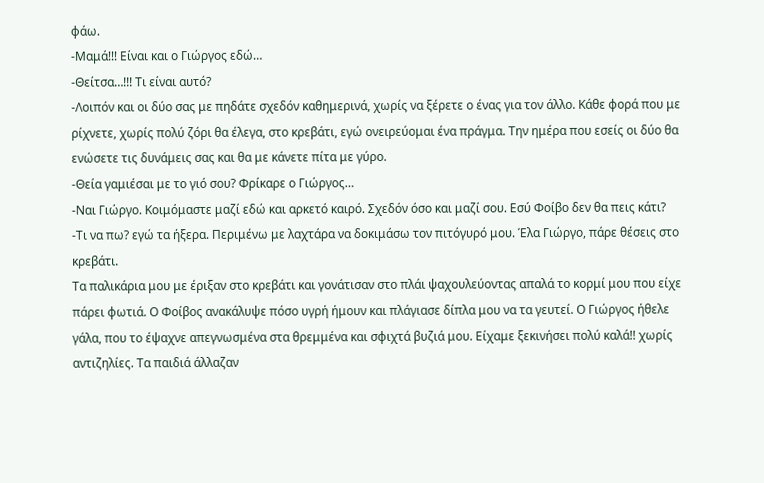φάω.
-Μαμά!!! Είναι και ο Γιώργος εδώ…
-Θείτσα…!!! Τι είναι αυτό?
-Λοιπόν και οι δύο σας με πηδάτε σχεδόν καθημερινά, χωρίς να ξέρετε ο ένας για τον άλλο. Κάθε φορά που με ρίχνετε, χωρίς πολύ ζόρι θα έλεγα, στο κρεβάτι, εγώ ονειρεύομαι ένα πράγμα. Την ημέρα που εσείς οι δύο θα ενώσετε τις δυνάμεις σας και θα με κάνετε πίτα με γύρο.
-Θεία γαμιέσαι με το γιό σου? Φρίκαρε ο Γιώργος…
-Ναι Γιώργο. Κοιμόμαστε μαζί εδώ και αρκετό καιρό. Σχεδόν όσο και μαζί σου. Εσύ Φοίβο δεν θα πεις κάτι?
-Τι να πω? εγώ τα ήξερα. Περιμένω με λαχτάρα να δοκιμάσω τον πιτόγυρό μου. Έλα Γιώργο, πάρε θέσεις στο κρεβάτι.
Τα παλικάρια μου με έριξαν στο κρεβάτι και γονάτισαν στο πλάι ψαχουλεύοντας απαλά το κορμί μου που είχε πάρει φωτιά. Ο Φοίβος ανακάλυψε πόσο υγρή ήμουν και πλάγιασε δίπλα μου να τα γευτεί. Ο Γιώργος ήθελε γάλα, που το έψαχνε απεγνωσμένα στα θρεμμένα και σφιχτά βυζιά μου. Είχαμε ξεκινήσει πολύ καλά!! χωρίς αντιζηλίες. Τα παιδιά άλλαζαν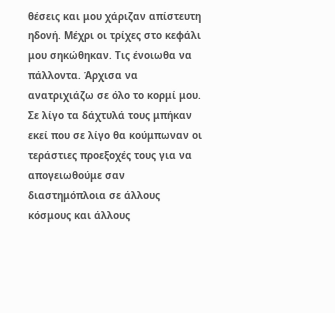θέσεις και μου χάριζαν απίστευτη ηδονή. Μέχρι οι τρίχες στο κεφάλι μου σηκώθηκαν. Τις ένοιωθα να πάλλοντα. Άρχισα να ανατριχιάζω σε όλο το κορμί μου. Σε λίγο τα δάχτυλά τους μπήκαν εκεί που σε λίγο θα κούμπωναν οι τεράστιες προεξοχές τους για να απογειωθούμε σαν διαστημόπλοια σε άλλους κόσμους και άλλους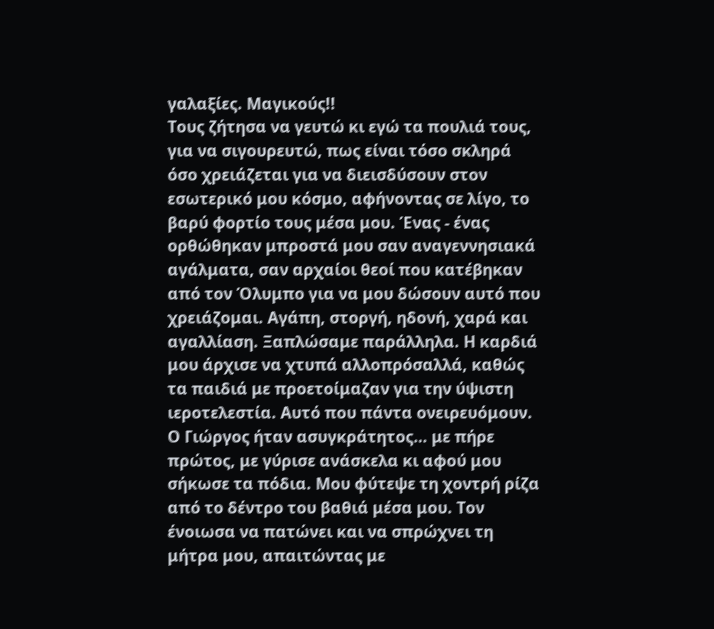γαλαξίες. Μαγικούς!!
Τους ζήτησα να γευτώ κι εγώ τα πουλιά τους, για να σιγουρευτώ, πως είναι τόσο σκληρά όσο χρειάζεται για να διεισδύσουν στον εσωτερικό μου κόσμο, αφήνοντας σε λίγο, το βαρύ φορτίο τους μέσα μου. Ένας - ένας ορθώθηκαν μπροστά μου σαν αναγεννησιακά αγάλματα, σαν αρχαίοι θεοί που κατέβηκαν από τον Όλυμπο για να μου δώσουν αυτό που χρειάζομαι. Αγάπη, στοργή, ηδονή, χαρά και αγαλλίαση. Ξαπλώσαμε παράλληλα. Η καρδιά μου άρχισε να χτυπά αλλοπρόσαλλά, καθώς τα παιδιά με προετοίμαζαν για την ύψιστη ιεροτελεστία. Αυτό που πάντα ονειρευόμουν.
Ο Γιώργος ήταν ασυγκράτητος… με πήρε πρώτος, με γύρισε ανάσκελα κι αφού μου σήκωσε τα πόδια. Μου φύτεψε τη χοντρή ρίζα από το δέντρο του βαθιά μέσα μου. Τον ένοιωσα να πατώνει και να σπρώχνει τη μήτρα μου, απαιτώντας με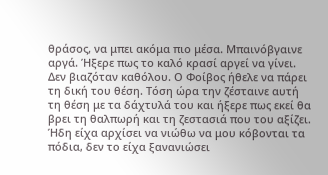θράσος, να μπει ακόμα πιο μέσα. Μπαινόβγαινε αργά. Ήξερε πως το καλό κρασί αργεί να γίνει. Δεν βιαζόταν καθόλου. Ο Φοίβος ήθελε να πάρει τη δική του θέση. Τόση ώρα την ζέσταινε αυτή τη θέση με τα δάχτυλά του και ήξερε πως εκεί θα βρει τη θαλπωρή και τη ζεστασιά που του αξίζει. Ήδη είχα αρχίσει να νιώθω να μου κόβονται τα πόδια, δεν το είχα ξανανιώσει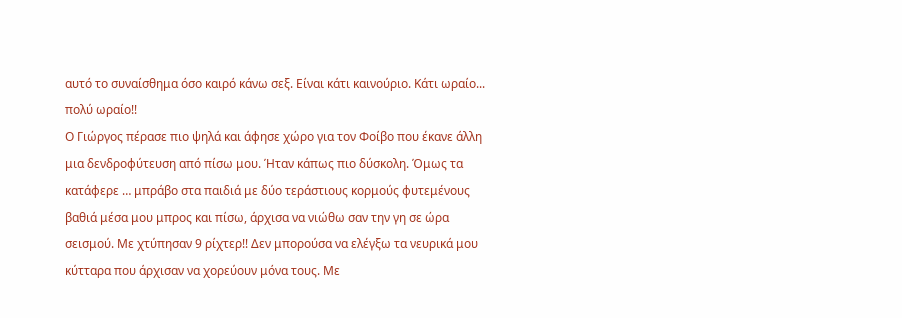αυτό το συναίσθημα όσο καιρό κάνω σεξ. Είναι κάτι καινούριο. Κάτι ωραίο... πολύ ωραίο!!
Ο Γιώργος πέρασε πιο ψηλά και άφησε χώρο για τον Φοίβο που έκανε άλλη μια δενδροφύτευση από πίσω μου. Ήταν κάπως πιο δύσκολη. Όμως τα κατάφερε … μπράβο στα παιδιά με δύο τεράστιους κορμούς φυτεμένους βαθιά μέσα μου μπρος και πίσω, άρχισα να νιώθω σαν την γη σε ώρα σεισμού. Με χτύπησαν 9 ρίχτερ!! Δεν μπορούσα να ελέγξω τα νευρικά μου κύτταρα που άρχισαν να χορεύουν μόνα τους. Με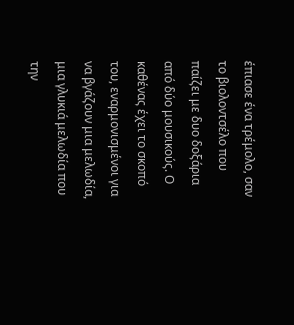έπιασε ένα τρέμολο, σαν το βιολοντσέλο που παίζει με δυο δοξάρια από δύο μουσικούς. Ο καθένας έχει το σκοπό του, εναρμονισμένοι για να βγάζουν μια μελωδία, μια γλυκιά μελωδία που την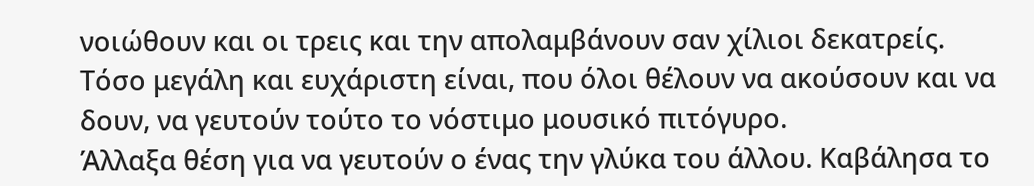νοιώθουν και οι τρεις και την απολαμβάνουν σαν χίλιοι δεκατρείς. Τόσο μεγάλη και ευχάριστη είναι, που όλοι θέλουν να ακούσουν και να δουν, να γευτούν τούτο το νόστιμο μουσικό πιτόγυρο.
Άλλαξα θέση για να γευτούν ο ένας την γλύκα του άλλου. Καβάλησα το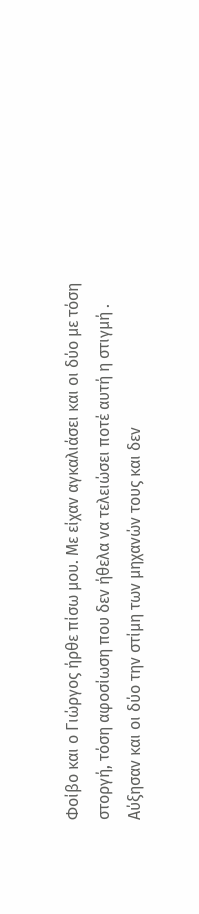Φοίβο και ο Γιώργος ήρθε πίσω μου. Με είχαν αγκαλιάσει και οι δύο με τόση στοργή, τόση αφοσίωση που δεν ήθελα να τελειώσει ποτέ αυτή η στιγμή . Αύξησαν και οι δύο την στίμη των μηχανών τους και δεν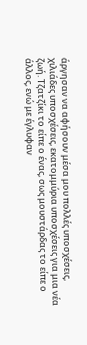άργησαν να αφήσουν μέσα μου πολλές υποσχέσεις, χιλιάδες υποσχέσεις, εκατομμύρια υποσχέσεις για μια νέα ζωή. Τζατζίκι το είπε ο ένας, σως μουστάρδας το είπε ο άλλος, ενώ με έγλυφαν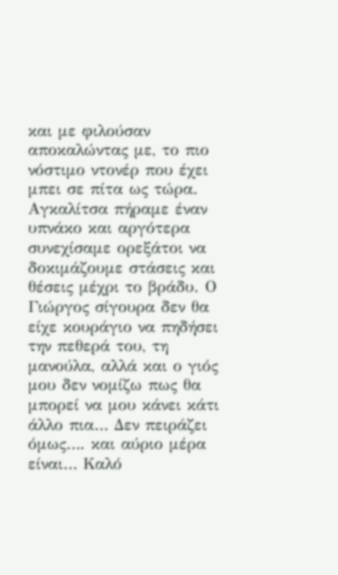και με φιλούσαν αποκαλώντας με, το πιο νόστιμο ντονέρ που έχει μπει σε πίτα ως τώρα.
Αγκαλίτσα πήραμε έναν υπνάκο και αργότερα συνεχίσαμε ορεξάτοι να δοκιμάζουμε στάσεις και θέσεις μέχρι το βράδυ. Ο Γιώργος σίγουρα δεν θα είχε κουράγιο να πηδήσει την πεθερά του, τη μανούλα, αλλά και ο γιός μου δεν νομίζω πως θα μπορεί να μου κάνει κάτι άλλο πια… Δεν πειράζει όμως…. και αύριο μέρα είναι… Καλό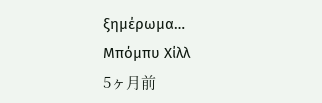ξημέρωμα…
Μπόμπυ Χίλλ
5ヶ月前